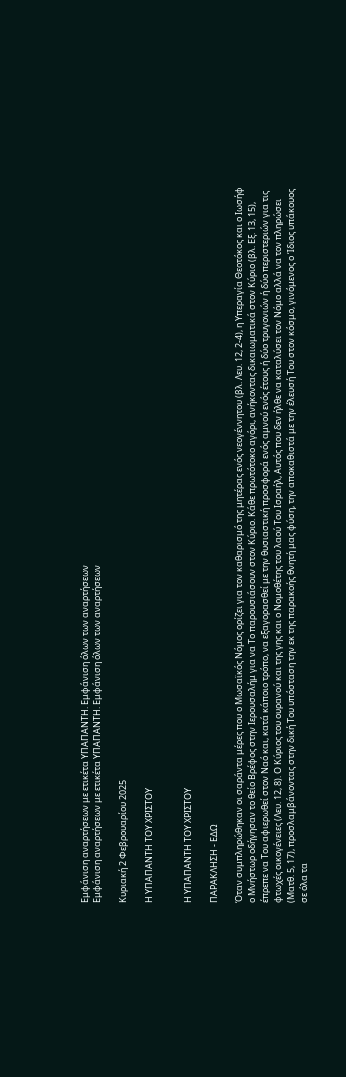Εμφάνιση αναρτήσεων με ετικέτα ΥΠΑΠΑΝΤΗ. Εμφάνιση όλων των αναρτήσεων
Εμφάνιση αναρτήσεων με ετικέτα ΥΠΑΠΑΝΤΗ. Εμφάνιση όλων των αναρτήσεων

Κυριακή 2 Φεβρουαρίου 2025

Η ΥΠΑΠΑΝΤΗ ΤΟΥ ΧΡΙΣΤΟΥ


Η ΥΠΑΠΑΝΤΗ ΤΟΥ ΧΡΙΣΤΟΥ

ΠΑΡΑΚΛΗΣΗ - ΕΔΩ

Όταν συμπληρώθηκαν οι σαράντα μέρες που ο Μωσαϊκός Νόμος ορίζει για τον καθαρισμό της μητέρας ενός νεογέννητου (βλ. Λευ. 12, 2-4), η Υπεραγία Θεοτόκος και ο Ιωσήφ ο Μνήστωρ οδήγησαν το θείο Βρέφος στην Ιερουσαλήμ για να Το παρουσιάσουν στον Κύριο. Κάθε πρωτότοκο αγόρι, ανήκοντας δικαιωματικά στον Κύριο (βλ. Εξ. 13, 15), έπρεπε να Του αφιερωθεί στον Ναό και, κατά κάποιο τρόπο, να εξαγορασθεί με την θυσιαστική προσφορά ενός αμνού ενός έτους ή δύο τρυγονιών ή δύο περιστεριών για τις φτωχές οικογένειες (Λευ. 12, 8). Ο Κύριος του ουρανού και της γης και ο Νομοθέτης του λαού Του Ισραήλ, Αυτός που δεν ήλθε να καταλύσει τον Νόμο αλλά να τον πληρώσει (Ματθ. 5, 17), προσλαμβάνοντας στην δική Του υπόσταση την εκ της παρακοής θνητή μας φύση, την αποκαθιστά με την έλευσή Του στον κόσμο, γινόμενος ο Ίδιος υπάκουος σε όλα τα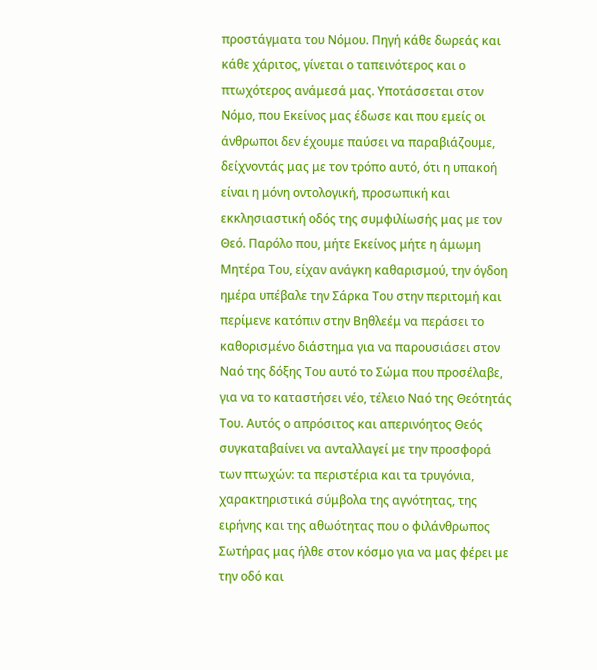προστάγματα του Νόμου. Πηγή κάθε δωρεάς και κάθε χάριτος, γίνεται ο ταπεινότερος και ο πτωχότερος ανάμεσά μας. Υποτάσσεται στον Νόμο, που Εκείνος μας έδωσε και που εμείς οι άνθρωποι δεν έχουμε παύσει να παραβιάζουμε, δείχνοντάς μας με τον τρόπο αυτό, ότι η υπακοή είναι η μόνη οντολογική, προσωπική και εκκλησιαστική οδός της συμφιλίωσής μας με τον Θεό. Παρόλο που, μήτε Εκείνος μήτε η άμωμη Μητέρα Του, είχαν ανάγκη καθαρισμού, την όγδοη ημέρα υπέβαλε την Σάρκα Του στην περιτομή και περίμενε κατόπιν στην Βηθλεέμ να περάσει το καθορισμένο διάστημα για να παρουσιάσει στον Ναό της δόξης Του αυτό το Σώμα που προσέλαβε, για να το καταστήσει νέο, τέλειο Ναό της Θεότητάς Του. Αυτός ο απρόσιτος και απερινόητος Θεός συγκαταβαίνει να ανταλλαγεί με την προσφορά των πτωχών: τα περιστέρια και τα τρυγόνια, χαρακτηριστικά σύμβολα της αγνότητας, της ειρήνης και της αθωότητας που ο φιλάνθρωπος Σωτήρας μας ήλθε στον κόσμο για να μας φέρει με την οδό και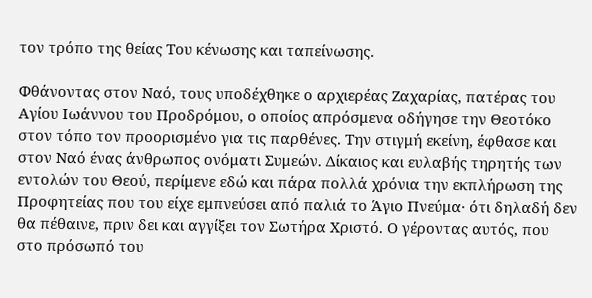τον τρόπο της θείας Του κένωσης και ταπείνωσης.

Φθάνοντας στον Ναό, τους υποδέχθηκε ο αρχιερέας Ζαχαρίας, πατέρας του Αγίου Ιωάννου του Προδρόμου, ο οποίος απρόσμενα οδήγησε την Θεοτόκο στον τόπο τον προορισμένο για τις παρθένες. Την στιγμή εκείνη, έφθασε και στον Ναό ένας άνθρωπος ονόματι Συμεών. Δίκαιος και ευλαβής τηρητής των εντολών του Θεού, περίμενε εδώ και πάρα πολλά χρόνια την εκπλήρωση της Προφητείας που του είχε εμπνεύσει από παλιά το Άγιο Πνεύμα· ότι δηλαδή δεν θα πέθαινε, πριν δει και αγγίξει τον Σωτήρα Χριστό. Ο γέροντας αυτός, που στο πρόσωπό του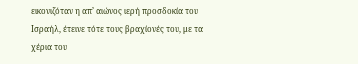εικονιζόταν η απ’ αιώνος ιερή προσδοκία του Ισραήλ, έτεινε τότε τους βραχίονές του, με τα χέρια του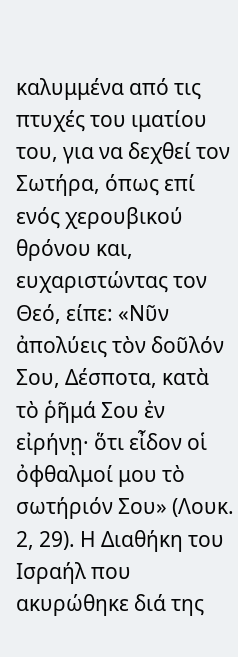καλυμμένα από τις πτυχές του ιματίου του, για να δεχθεί τον Σωτήρα, όπως επί ενός χερουβικού θρόνου και, ευχαριστώντας τον Θεό, είπε: «Νῦν ἀπολύεις τὸν δοῦλόν Σου, Δέσποτα, κατὰ τὸ ῥῆμά Σου ἐν εἰρήνῃ· ὅτι εἶδον οἱ ὀφθαλμοί μου τὸ σωτήριόν Σου» (Λουκ. 2, 29). Η Διαθήκη του Ισραήλ που ακυρώθηκε διά της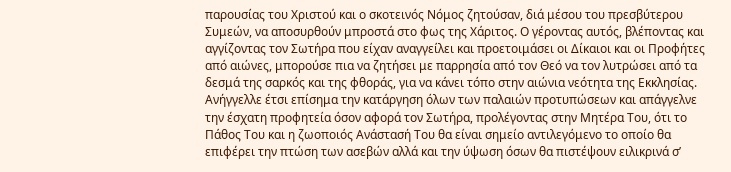παρουσίας του Χριστού και ο σκοτεινός Νόμος ζητούσαν, διά μέσου του πρεσβύτερου Συμεών, να αποσυρθούν μπροστά στο φως της Χάριτος. Ο γέροντας αυτός, βλέποντας και αγγίζοντας τον Σωτήρα που είχαν αναγγείλει και προετοιμάσει οι Δίκαιοι και οι Προφήτες από αιώνες, μπορούσε πια να ζητήσει με παρρησία από τον Θεό να τον λυτρώσει από τα δεσμά της σαρκός και της φθοράς, για να κάνει τόπο στην αιώνια νεότητα της Εκκλησίας. Ανήγγελλε έτσι επίσημα την κατάργηση όλων των παλαιών προτυπώσεων και απάγγελνε την έσχατη προφητεία όσον αφορά τον Σωτήρα, προλέγοντας στην Μητέρα Του, ότι το Πάθος Του και η ζωοποιός Ανάστασή Του θα είναι σημείο αντιλεγόμενο το οποίο θα επιφέρει την πτώση των ασεβών αλλά και την ύψωση όσων θα πιστέψουν ειλικρινά σ’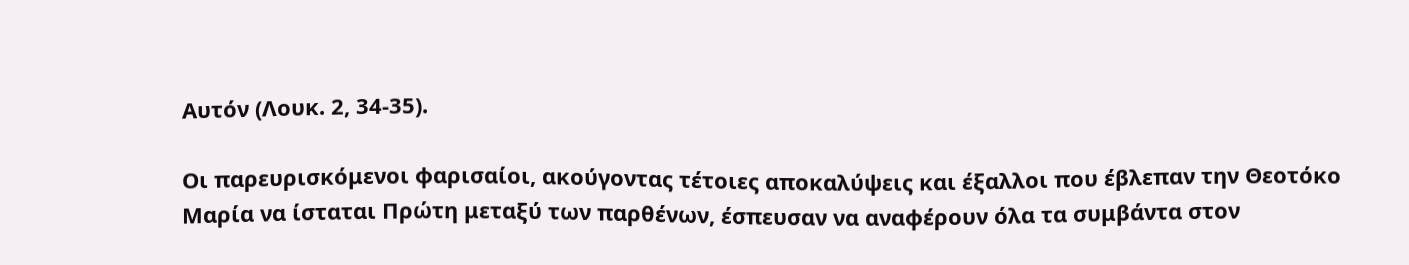Αυτόν (Λουκ. 2, 34-35).

Οι παρευρισκόμενοι φαρισαίοι, ακούγοντας τέτοιες αποκαλύψεις και έξαλλοι που έβλεπαν την Θεοτόκο Μαρία να ίσταται Πρώτη μεταξύ των παρθένων, έσπευσαν να αναφέρουν όλα τα συμβάντα στον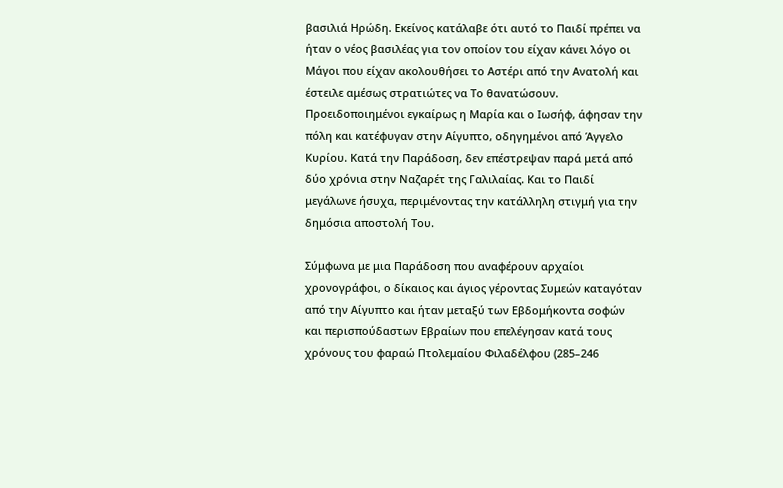βασιλιά Ηρώδη. Εκείνος κατάλαβε ότι αυτό το Παιδί πρέπει να ήταν ο νέος βασιλέας για τον οποίον του είχαν κάνει λόγο οι Μάγοι που είχαν ακολουθήσει το Αστέρι από την Ανατολή και έστειλε αμέσως στρατιώτες να Το θανατώσουν. Προειδοποιημένοι εγκαίρως η Μαρία και ο Ιωσήφ, άφησαν την πόλη και κατέφυγαν στην Αίγυπτο, οδηγημένοι από Άγγελο Κυρίου. Κατά την Παράδοση, δεν επέστρεψαν παρά μετά από δύο χρόνια στην Ναζαρέτ της Γαλιλαίας. Και το Παιδί μεγάλωνε ήσυχα, περιμένοντας την κατάλληλη στιγμή για την δημόσια αποστολή Του.

Σύμφωνα με μια Παράδοση που αναφέρουν αρχαίοι χρονογράφοι, ο δίκαιος και άγιος γέροντας Συμεών καταγόταν από την Αίγυπτο και ήταν μεταξύ των Εβδομήκοντα σοφών και περισπούδαστων Εβραίων που επελέγησαν κατά τους χρόνους του φαραώ Πτολεμαίου Φιλαδέλφου (285–246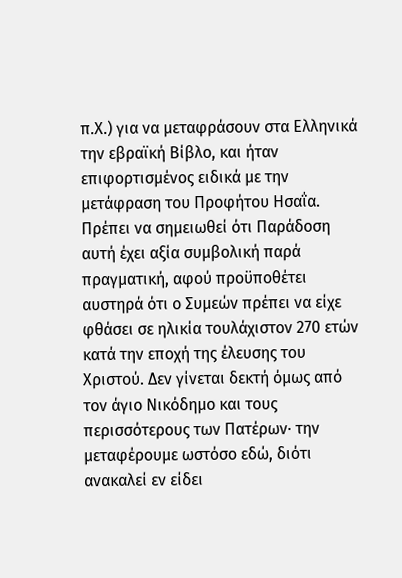π.Χ.) για να μεταφράσουν στα Ελληνικά την εβραϊκή Βίβλο, και ήταν επιφορτισμένος ειδικά με την μετάφραση του Προφήτου Ησαΐα. Πρέπει να σημειωθεί ότι Παράδοση αυτή έχει αξία συμβολική παρά πραγματική, αφού προϋποθέτει αυστηρά ότι ο Συμεών πρέπει να είχε φθάσει σε ηλικία τουλάχιστον 270 ετών κατά την εποχή της έλευσης του Χριστού. Δεν γίνεται δεκτή όμως από τον άγιο Νικόδημο και τους περισσότερους των Πατέρων· την μεταφέρουμε ωστόσο εδώ, διότι ανακαλεί εν είδει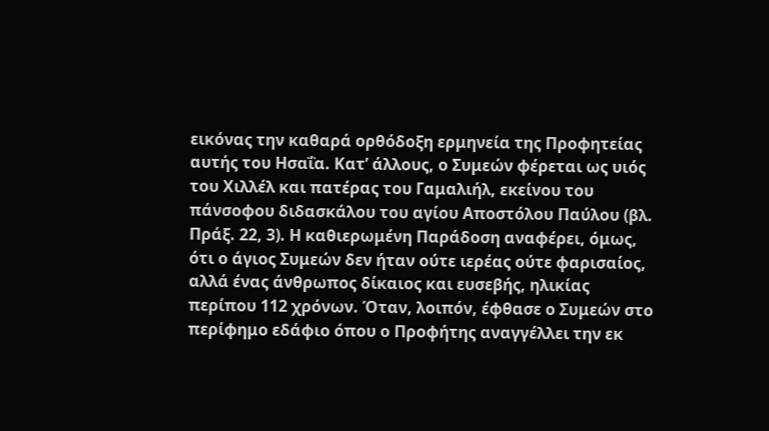εικόνας την καθαρά ορθόδοξη ερμηνεία της Προφητείας αυτής του Ησαΐα. Κατ’ άλλους, ο Συμεών φέρεται ως υιός του Χιλλέλ και πατέρας του Γαμαλιήλ, εκείνου του πάνσοφου διδασκάλου του αγίου Αποστόλου Παύλου (βλ. Πράξ. 22, 3). Η καθιερωμένη Παράδοση αναφέρει, όμως, ότι ο άγιος Συμεών δεν ήταν ούτε ιερέας ούτε φαρισαίος, αλλά ένας άνθρωπος δίκαιος και ευσεβής, ηλικίας περίπου 112 χρόνων. Όταν, λοιπόν, έφθασε ο Συμεών στο περίφημο εδάφιο όπου ο Προφήτης αναγγέλλει την εκ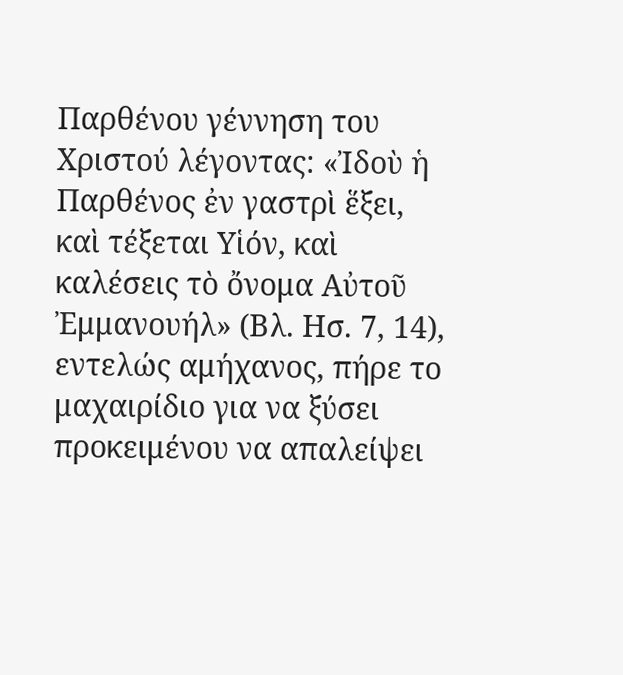Παρθένου γέννηση του Χριστού λέγοντας: «Ἰδοὺ ἡ Παρθένος ἐν γαστρὶ ἕξει, καὶ τέξεται Υἱόν, καὶ καλέσεις τὸ ὄνομα Αὐτοῦ Ἐμμανουήλ» (Βλ. Ησ. 7, 14), εντελώς αμήχανος, πήρε το μαχαιρίδιο για να ξύσει προκειμένου να απαλείψει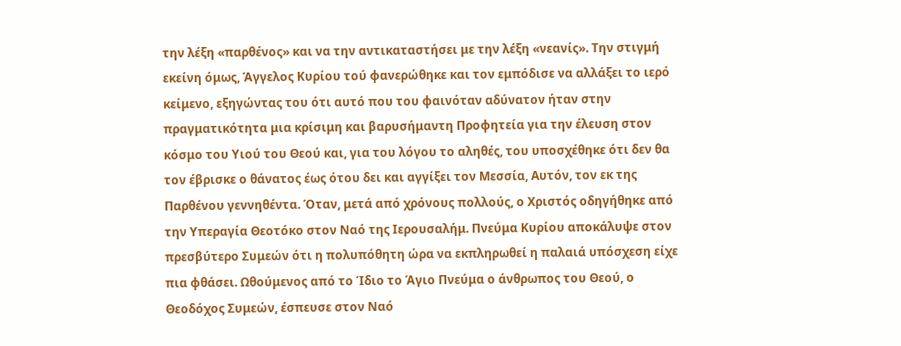την λέξη «παρθένος» και να την αντικαταστήσει με την λέξη «νεανίς». Την στιγμή εκείνη όμως, Άγγελος Κυρίου τού φανερώθηκε και τον εμπόδισε να αλλάξει το ιερό κείμενο, εξηγώντας του ότι αυτό που του φαινόταν αδύνατον ήταν στην πραγματικότητα μια κρίσιμη και βαρυσήμαντη Προφητεία για την έλευση στον κόσμο του Υιού του Θεού και, για του λόγου το αληθές, του υποσχέθηκε ότι δεν θα τον έβρισκε ο θάνατος έως ότου δει και αγγίξει τον Μεσσία, Αυτόν, τον εκ της Παρθένου γεννηθέντα. Όταν, μετά από χρόνους πολλούς, ο Χριστός οδηγήθηκε από την Υπεραγία Θεοτόκο στον Ναό της Ιερουσαλήμ. Πνεύμα Κυρίου αποκάλυψε στον πρεσβύτερο Συμεών ότι η πολυπόθητη ώρα να εκπληρωθεί η παλαιά υπόσχεση είχε πια φθάσει. Ωθούμενος από το Ίδιο το Άγιο Πνεύμα ο άνθρωπος του Θεού, ο Θεοδόχος Συμεών, έσπευσε στον Ναό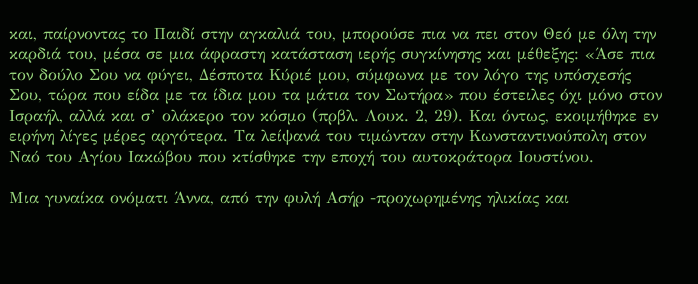και, παίρνοντας το Παιδί στην αγκαλιά του, μπορούσε πια να πει στον Θεό με όλη την καρδιά του, μέσα σε μια άφραστη κατάσταση ιερής συγκίνησης και μέθεξης: «Άσε πια τον δούλο Σου να φύγει, Δέσποτα Κύριέ μου, σύμφωνα με τον λόγο της υπόσχεσής Σου, τώρα που είδα με τα ίδια μου τα μάτια τον Σωτήρα» που έστειλες όχι μόνο στον Ισραήλ, αλλά και σ’ ολάκερο τον κόσμο (πρβλ. Λουκ. 2, 29). Και όντως, εκοιμήθηκε εν ειρήνη λίγες μέρες αργότερα. Τα λείψανά του τιμώνταν στην Κωνσταντινούπολη στον Ναό του Αγίου Ιακώβου που κτίσθηκε την εποχή του αυτοκράτορα Ιουστίνου.

Μια γυναίκα ονόματι Άννα, από την φυλή Ασήρ -προχωρημένης ηλικίας και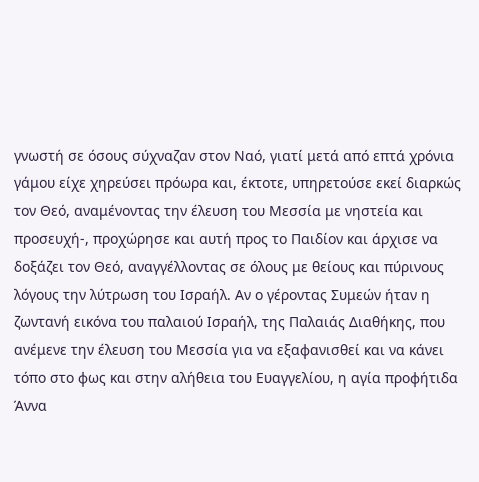γνωστή σε όσους σύχναζαν στον Ναό, γιατί μετά από επτά χρόνια γάμου είχε χηρεύσει πρόωρα και, έκτοτε, υπηρετούσε εκεί διαρκώς τον Θεό, αναμένοντας την έλευση του Μεσσία με νηστεία και προσευχή-, προχώρησε και αυτή προς το Παιδίον και άρχισε να δοξάζει τον Θεό, αναγγέλλοντας σε όλους με θείους και πύρινους λόγους την λύτρωση του Ισραήλ. Αν ο γέροντας Συμεών ήταν η ζωντανή εικόνα του παλαιού Ισραήλ, της Παλαιάς Διαθήκης, που ανέμενε την έλευση του Μεσσία για να εξαφανισθεί και να κάνει τόπο στο φως και στην αλήθεια του Ευαγγελίου, η αγία προφήτιδα Άννα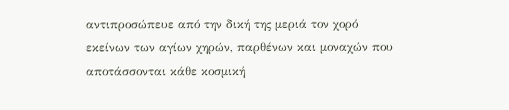αντιπροσώπευε από την δική της μεριά τον χορό εκείνων των αγίων χηρών, παρθένων και μοναχών που αποτάσσονται κάθε κοσμική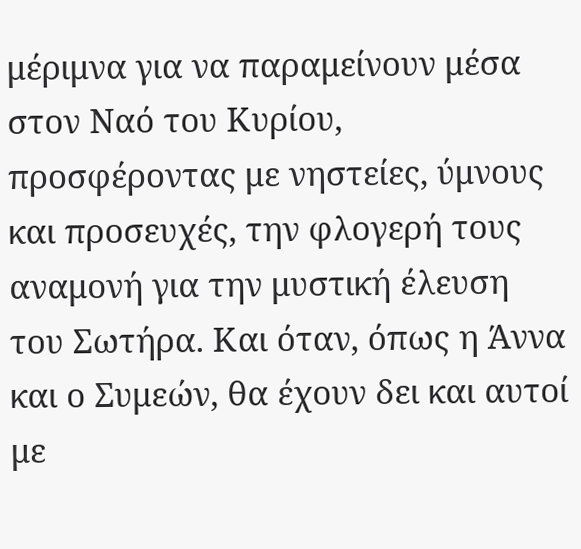μέριμνα για να παραμείνουν μέσα στον Ναό του Κυρίου, προσφέροντας με νηστείες, ύμνους και προσευχές, την φλογερή τους αναμονή για την μυστική έλευση του Σωτήρα. Και όταν, όπως η Άννα και ο Συμεών, θα έχουν δει και αυτοί με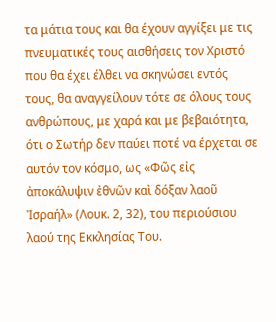τα μάτια τους και θα έχουν αγγίξει με τις πνευματικές τους αισθήσεις τον Χριστό που θα έχει έλθει να σκηνώσει εντός τους, θα αναγγείλουν τότε σε όλους τους ανθρώπους, με χαρά και με βεβαιότητα, ότι ο Σωτήρ δεν παύει ποτέ να έρχεται σε αυτόν τον κόσμο, ως «Φῶς εἰς ἀποκάλυψιν ἐθνῶν καὶ δόξαν λαοῦ Ἰσραήλ» (Λουκ. 2, 32), του περιούσιου λαού της Εκκλησίας Του.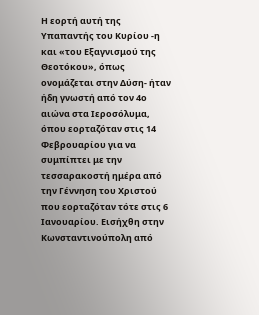Η εορτή αυτή της Υπαπαντής του Κυρίου -η και «του Εξαγνισμού της Θεοτόκου», όπως ονομάζεται στην Δύση- ήταν ήδη γνωστή από τον 4ο αιώνα στα Ιεροσόλυμα, όπου εορταζόταν στις 14 Φεβρουαρίου για να συμπίπτει με την τεσσαρακοστή ημέρα από την Γέννηση του Χριστού που εορταζόταν τότε στις 6 Ιανουαρίου. Εισήχθη στην Κωνσταντινούπολη από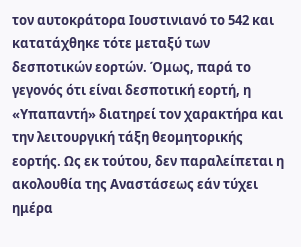τον αυτοκράτορα Ιουστινιανό το 542 και κατατάχθηκε τότε μεταξύ των δεσποτικών εορτών. Όμως, παρά το γεγονός ότι είναι δεσποτική εορτή, η «Υπαπαντή» διατηρεί τον χαρακτήρα και την λειτουργική τάξη θεομητορικής εορτής. Ως εκ τούτου, δεν παραλείπεται η ακολουθία της Αναστάσεως εάν τύχει ημέρα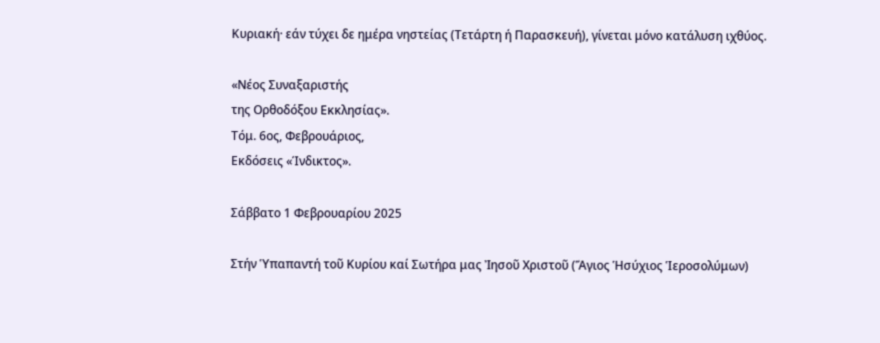Κυριακή· εάν τύχει δε ημέρα νηστείας (Τετάρτη ή Παρασκευή), γίνεται μόνο κατάλυση ιχθύος.

«Νέος Συναξαριστής
της Ορθοδόξου Εκκλησίας».
Τόμ. 6ος, Φεβρουάριος,
Εκδόσεις «Ίνδικτος».

Σάββατο 1 Φεβρουαρίου 2025

Στήν Ὑπαπαντή τοῦ Κυρίου καί Σωτήρα μας Ἰησοῦ Χριστοῦ (Ἅγιος Ἡσύχιος Ἱεροσολύμων)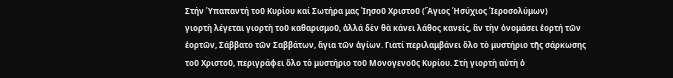Στήν Ὑπαπαντή τοῦ Κυρίου καί Σωτήρα μας Ἰησοῦ Χριστοῦ (Ἅγιος Ἡσύχιος Ἱεροσολύμων)
γιορτὴ λέγεται γιορτὴ τοῦ καθαρισμοῦ, ἀλλά δὲν θὰ κάνει λάθος κανείς, ἂν τὴν ὀνομάσει ἑορτή τῶν ἑορτῶν, Σάββατο τῶν Σαββάτων, ἅγια τῶν ἁγίων. Γιατί περιλαμβάνει ὅλο τὸ μυστήριο τῆς σάρκωσης τοῦ Χριστοῦ, περιγράφει ὅλο τὸ μυστήριο τοῦ Μονογενοῦς Κυρίου. Στὴ γιορτὴ αὐτὴ ὁ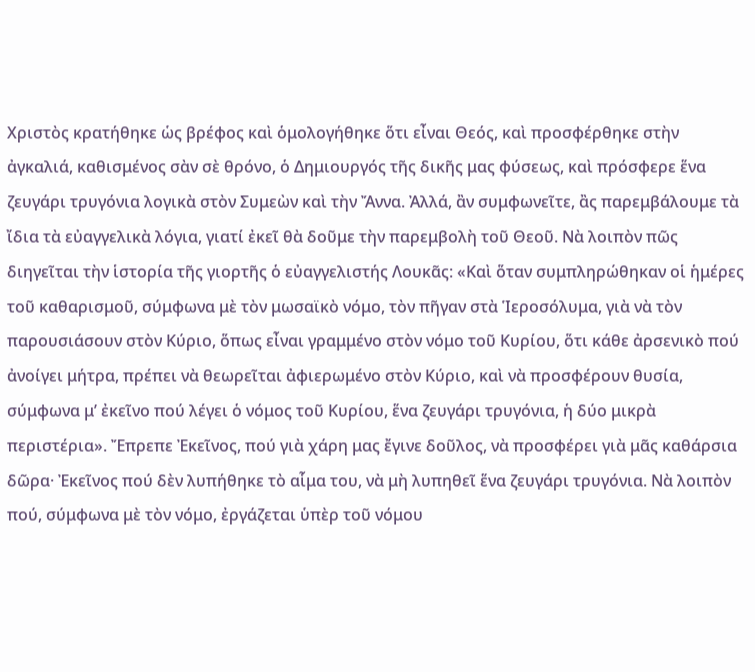Χριστὸς κρατήθηκε ὡς βρέφος καὶ ὁμολογήθηκε ὅτι εἶναι Θεός, καὶ προσφέρθηκε στὴν ἀγκαλιά, καθισμένος σὰν σὲ θρόνο, ὁ Δημιουργός τῆς δικῆς μας φύσεως, καὶ πρόσφερε ἕνα ζευγάρι τρυγόνια λογικὰ στὸν Συμεὼν καὶ τὴν Ἄννα. Ἀλλά, ἂν συμφωνεῖτε, ἂς παρεμβάλουμε τὰ ἴδια τὰ εὐαγγελικὰ λόγια, γιατί ἐκεῖ θὰ δοῦμε τὴν παρεμβολὴ τοῦ Θεοῦ. Νὰ λοιπὸν πῶς διηγεῖται τὴν ἱστορία τῆς γιορτῆς ὁ εὐαγγελιστής Λουκᾶς: «Καὶ ὅταν συμπληρώθηκαν οἱ ἡμέρες τοῦ καθαρισμοῦ, σύμφωνα μὲ τὸν μωσαϊκὸ νόμο, τὸν πῆγαν στὰ Ἱεροσόλυμα, γιὰ νὰ τὸν παρουσιάσουν στὸν Κύριο, ὅπως εἶναι γραμμένο στὸν νόμο τοῦ Κυρίου, ὅτι κάθε ἀρσενικὸ πού ἀνοίγει μήτρα, πρέπει νὰ θεωρεῖται ἀφιερωμένο στὸν Κύριο, καὶ νὰ προσφέρουν θυσία, σύμφωνα μ’ ἐκεῖνο πού λέγει ὁ νόμος τοῦ Κυρίου, ἕνα ζευγάρι τρυγόνια, ἡ δύο μικρὰ περιστέρια». Ἔπρεπε Ἐκεῖνος, πού γιὰ χάρη μας ἔγινε δοῦλος, νὰ προσφέρει γιὰ μᾶς καθάρσια δῶρα· Ἐκεῖνος πού δὲν λυπήθηκε τὸ αἷμα του, νὰ μὴ λυπηθεῖ ἕνα ζευγάρι τρυγόνια. Νὰ λοιπὸν πού, σύμφωνα μὲ τὸν νόμο, ἐργάζεται ὑπὲρ τοῦ νόμου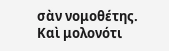σὰν νομοθέτης. Καὶ μολονότι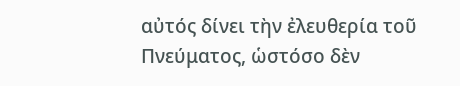αὐτός δίνει τὴν ἐλευθερία τοῦ Πνεύματος, ὡστόσο δὲν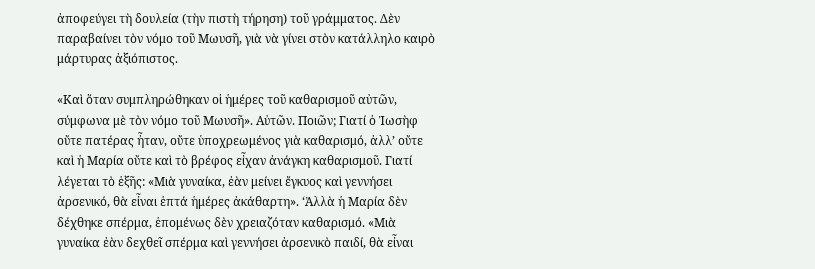ἀποφεύγει τὴ δουλεία (τὴν πιστὴ τήρηση) τοῦ γράμματος. Δὲν παραβαίνει τὸν νόμο τοῦ Μωυσῆ, γιὰ νὰ γίνει στὸν κατάλληλο καιρὸ μάρτυρας ἀξιόπιστος.

«Καὶ ὅταν συμπληρώθηκαν οἱ ἡμέρες τοῦ καθαρισμοῦ αὐτῶν, σύμφωνα μὲ τὸν νόμο τοῦ Μωυσῆ». Αὐτῶν. Ποιῶν; Γιατί ὁ Ἰωσὴφ οὔτε πατέρας ἦταν, οὔτε ὑποχρεωμένος γιὰ καθαρισμό, ἀλλ’ οὔτε καὶ ἡ Μαρία οὔτε καὶ τὸ βρέφος εἶχαν ἀνάγκη καθαρισμοῦ. Γιατί λέγεται τὸ ἑξῆς: «Μιὰ γυναίκα, ἐὰν μείνει ἔγκυος καὶ γεννήσει ἀρσενικό, θὰ εἶναι ἑπτά ἡμέρες ἀκάθαρτη». ‘Ἀλλὰ ἡ Μαρία δὲν δέχθηκε σπέρμα, ἑπομένως δὲν χρειαζόταν καθαρισμό. «Μιὰ γυναίκα ἐὰν δεχθεῖ σπέρμα καὶ γεννήσει ἀρσενικὸ παιδί, θὰ εἶναι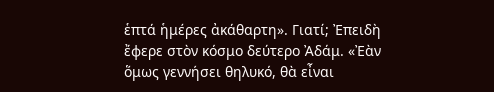ἑπτά ἡμέρες ἀκάθαρτη». Γιατί; Ἐπειδὴ ἔφερε στὸν κόσμο δεύτερο Ἀδάμ. «Ἐὰν ὅμως γεννήσει θηλυκό, θὰ εἶναι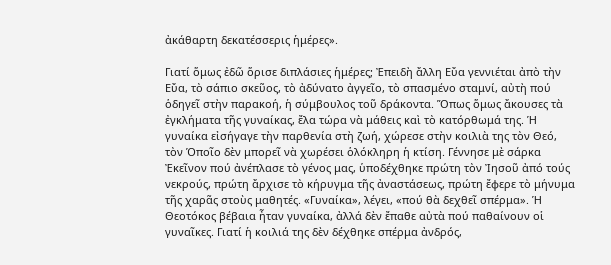ἀκάθαρτη δεκατέσσερις ἡμέρες».

Γιατί ὅμως ἐδῶ ὅρισε διπλάσιες ἡμέρες; Ἐπειδὴ ἄλλη Εὔα γεννιέται ἀπὸ τὴν Εὔα, τὸ σάπιο σκεῦος, τὸ ἀδύνατο ἀγγεῖο, τὸ σπασμένο σταμνί, αὐτὴ πού ὁδηγεῖ στὴν παρακοή, ἡ σύμβουλος τοῦ δράκοντα. Ὅπως ὅμως ἄκουσες τὰ ἐγκλήματα τῆς γυναίκας, ἔλα τώρα νὰ μάθεις καὶ τὸ κατόρθωμά της. Ἡ γυναίκα εἰσήγαγε τὴν παρθενία στὴ ζωή, χώρεσε στὴν κοιλιὰ της τὸν Θεό, τὸν Ὁποῖο δὲν μπορεῖ νὰ χωρέσει ὁλόκληρη ἡ κτίση. Γέννησε μὲ σάρκα Ἐκεῖνον πού ἀνέπλασε τὸ γένος μας, ὑποδέχθηκε πρώτη τὸν Ἰησοῦ ἀπό τούς νεκρούς, πρώτη ἄρχισε τὸ κήρυγμα τῆς ἀναστάσεως, πρώτη ἔφερε τὸ μήνυμα τῆς χαρᾶς στοὺς μαθητές. «Γυναίκα», λέγει, «πού θὰ δεχθεῖ σπέρμα». Ἡ Θεοτόκος βέβαια ἦταν γυναίκα, ἀλλά δὲν ἔπαθε αὐτὰ πού παθαίνουν οἱ γυναῖκες. Γιατί ἡ κοιλιά της δὲν δέχθηκε σπέρμα ἀνδρός,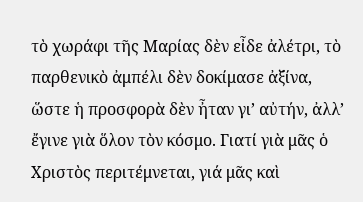τὸ χωράφι τῆς Μαρίας δὲν εἶδε ἀλέτρι, τὸ παρθενικὸ ἀμπέλι δὲν δοκίμασε ἀξίνα, ὥστε ἡ προσφορὰ δὲν ἦταν γι’ αὐτήν, ἀλλ’ ἔγινε γιὰ ὅλον τὸν κόσμο. Γιατί γιὰ μᾶς ὁ Χριστὸς περιτέμνεται, γιά μᾶς καὶ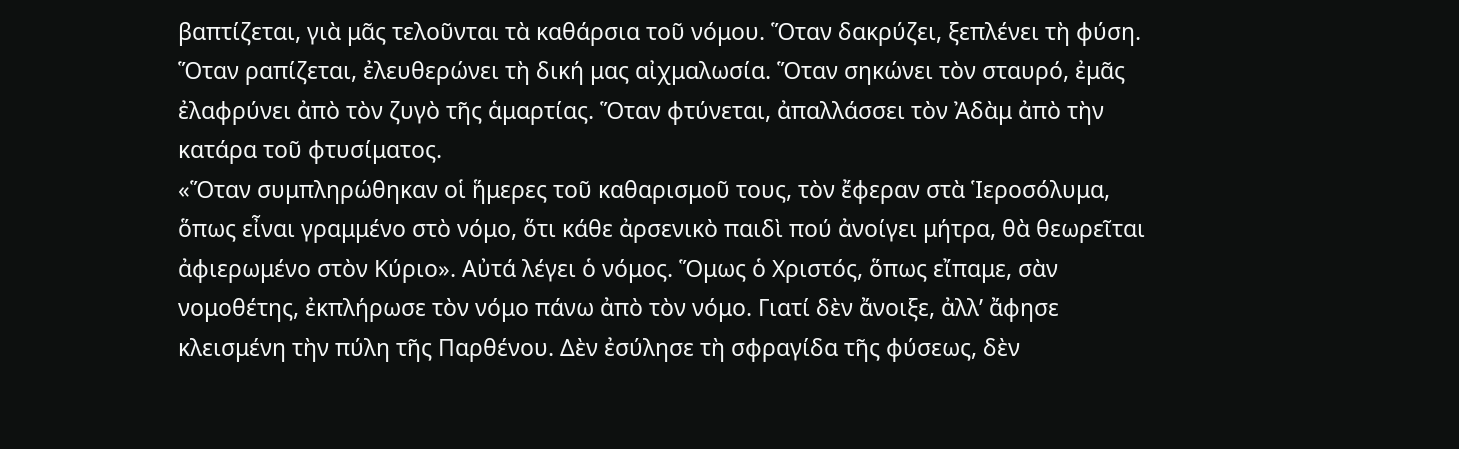βαπτίζεται, γιὰ μᾶς τελοῦνται τὰ καθάρσια τοῦ νόμου. Ὅταν δακρύζει, ξεπλένει τὴ φύση. Ὅταν ραπίζεται, ἐλευθερώνει τὴ δική μας αἰχμαλωσία. Ὅταν σηκώνει τὸν σταυρό, ἐμᾶς ἐλαφρύνει ἀπὸ τὸν ζυγὸ τῆς ἁμαρτίας. Ὅταν φτύνεται, ἀπαλλάσσει τὸν Ἀδὰμ ἀπὸ τὴν κατάρα τοῦ φτυσίματος.
«Ὅταν συμπληρώθηκαν οἱ ἥμερες τοῦ καθαρισμοῦ τους, τὸν ἔφεραν στὰ Ἱεροσόλυμα, ὅπως εἶναι γραμμένο στὸ νόμο, ὅτι κάθε ἀρσενικὸ παιδὶ πού ἀνοίγει μήτρα, θὰ θεωρεῖται ἀφιερωμένο στὸν Κύριο». Αὐτά λέγει ὁ νόμος. Ὅμως ὁ Χριστός, ὅπως εἴπαμε, σὰν νομοθέτης, ἐκπλήρωσε τὸν νόμο πάνω ἀπὸ τὸν νόμο. Γιατί δὲν ἄνοιξε, ἀλλ’ ἄφησε κλεισμένη τὴν πύλη τῆς Παρθένου. Δὲν ἐσύλησε τὴ σφραγίδα τῆς φύσεως, δὲν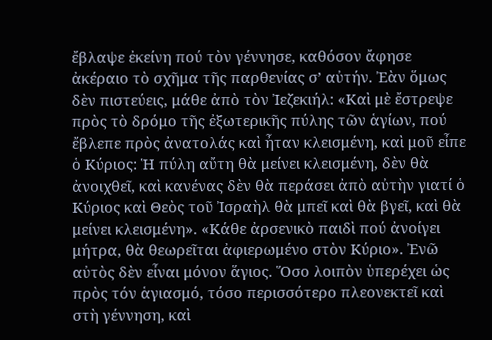ἔβλαψε ἐκείνη πού τὸν γέννησε, καθόσον ἄφησε ἀκέραιο τὸ σχῆμα τῆς παρθενίας σʼ αὐτήν. Ἐὰν ὅμως δὲν πιστεύεις, μάθε ἀπὸ τὸν Ἰεζεκιήλ: «Καὶ μὲ ἔστρεψε πρὸς τὸ δρόμο τῆς ἐξωτερικῆς πύλης τῶν ἁγίων, πού ἔβλεπε πρὸς ἀνατολάς καὶ ἦταν κλεισμένη, καὶ μοῦ εἶπε ὁ Κύριος: Ἡ πύλη αὔτη θὰ μείνει κλεισμένη, δὲν θὰ ἀνοιχθεῖ, καὶ κανένας δὲν θὰ περάσει ἀπὸ αὐτὴν γιατί ὁ Κύριος καὶ Θεὸς τοῦ Ἰσραὴλ θὰ μπεῖ καὶ θὰ βγεῖ, καὶ θὰ μείνει κλεισμένη». «Κάθε ἀρσενικὸ παιδὶ πού ἀνοίγει μήτρα, θὰ θεωρεῖται ἀφιερωμένο στὸν Κύριο». Ἐνῶ αὐτὸς δὲν εἶναι μόνον ἅγιος. Ὅσο λοιπὸν ὑπερέχει ὡς πρὸς τόν ἁγιασμό, τόσο περισσότερο πλεονεκτεῖ καὶ στὴ γέννηση, καὶ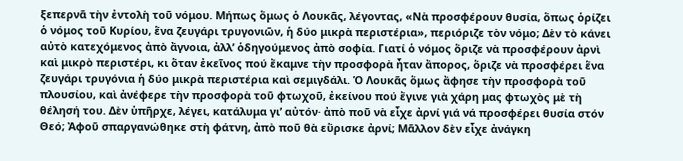ξεπερνᾶ τὴν ἐντολὴ τοῦ νόμου. Μήπως ὅμως ὁ Λουκᾶς, λέγοντας, «Νὰ προσφέρουν θυσία, ὅπως ὁρίζει ὁ νόμος τοῦ Κυρίου, ἕνα ζευγάρι τρυγονιῶν, ἡ δύο μικρὰ περιστέρια», περιόριζε τὸν νόμο; Δὲν τὸ κάνει αὐτὸ κατεχόμενος ἀπὸ ἄγνοια, ἀλλ’ ὁδηγούμενος ἀπὸ σοφία. Γιατί ὁ νόμος ὅριζε νὰ προσφέρουν ἀρνὶ καὶ μικρὸ περιστέρι, κι ὅταν ἐκεῖνος πού ἔκαμνε τὴν προσφορὰ ἦταν ἄπορος, ὅριζε νὰ προσφέρει ἕνα ζευγάρι τρυγόνια ἡ δύο μικρὰ περιστέρια καὶ σεμιγδάλι. Ὁ Λουκᾶς ὅμως ἄφησε τὴν προσφορὰ τοῦ πλουσίου, καὶ ἀνέφερε τὴν προσφορὰ τοῦ φτωχοῦ, ἐκείνου πού ἔγινε γιὰ χάρη μας φτωχὸς μὲ τὴ θέλησή του. Δὲν ὑπῆρχε, λέγει, κατάλυμα γι’ αὐτόν· ἀπὸ ποῦ νὰ εἶχε ἀρνί γιά νά προσφέρει θυσία στόν Θεό; Ἀφοῦ σπαργανώθηκε στὴ φάτνη, ἀπὸ ποῦ θὰ εὕρισκε ἀρνί; Μᾶλλον δὲν εἶχε ἀνάγκη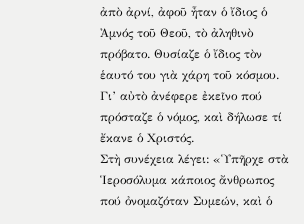ἀπὸ ἀρνί, ἀφοῦ ἦταν ὁ ἴδιος ὁ Ἀμνός τοῦ Θεοῦ, τὸ ἀληθινὸ πρόβατο. Θυσίαζε ὁ ἴδιος τὸν ἑαυτό του γιὰ χάρη τοῦ κόσμου. Γι’ αὐτὸ ἀνέφερε ἐκεῖνο πού πρόσταζε ὁ νόμος, καὶ δήλωσε τί ἔκανε ὁ Χριστός.
Στὴ συνέχεια λέγει: «Ὑπῆρχε στὰ Ἱεροσόλυμα κάποιος ἄνθρωπος πού ὀνομαζόταν Συμεών, καὶ ὁ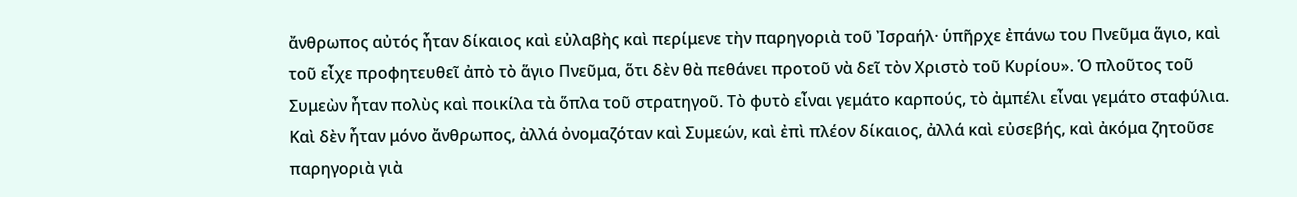ἄνθρωπος αὐτός ἦταν δίκαιος καὶ εὐλαβὴς καὶ περίμενε τὴν παρηγοριὰ τοῦ Ἰσραήλ· ὑπῆρχε ἐπάνω του Πνεῦμα ἅγιο, καὶ τοῦ εἶχε προφητευθεῖ ἀπὸ τὸ ἅγιο Πνεῦμα, ὅτι δὲν θὰ πεθάνει προτοῦ νὰ δεῖ τὸν Χριστὸ τοῦ Κυρίου». Ὁ πλοῦτος τοῦ Συμεὼν ἦταν πολὺς καὶ ποικίλα τὰ ὅπλα τοῦ στρατηγοῦ. Τὸ φυτὸ εἶναι γεμάτο καρπούς, τὸ ἀμπέλι εἶναι γεμάτο σταφύλια. Καὶ δὲν ἦταν μόνο ἄνθρωπος, ἀλλά ὀνομαζόταν καὶ Συμεών, καὶ ἐπὶ πλέον δίκαιος, ἀλλά καὶ εὐσεβής, καὶ ἀκόμα ζητοῦσε παρηγοριὰ γιὰ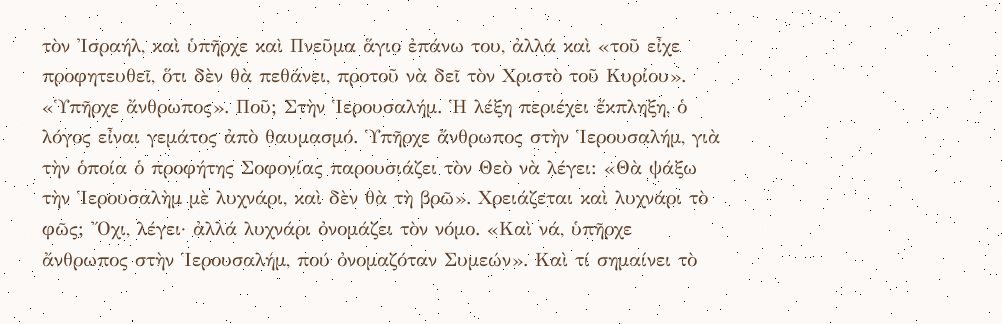τὸν Ἰσραήλ, καὶ ὑπῆρχε καὶ Πνεῦμα ἅγιο ἐπάνω του, ἀλλά καὶ «τοῦ εἶχε προφητευθεῖ, ὅτι δὲν θὰ πεθάνει, προτοῦ νὰ δεῖ τὸν Χριστὸ τοῦ Κυρίου». «Ὑπῆρχε ἄνθρωπος». Ποῦ; Στὴν Ἱερουσαλήμ. Ἡ λέξη περιέχει ἔκπληξη, ὁ λόγος εἶναι γεμάτος ἀπὸ θαυμασμό. Ὑπῆρχε ἄνθρωπος στὴν Ἱερουσαλήμ, γιὰ τὴν ὁποία ὁ προφήτης Σοφονίας παρουσιάζει τὸν Θεὸ νὰ λέγει: «Θὰ ψάξω τὴν Ἱερουσαλὴμ μὲ λυχνάρι, καὶ δὲν θὰ τὴ βρῶ». Χρειάζεται καὶ λυχνάρι τὸ φῶς; Ὄχι, λέγει· ἀλλά λυχνάρι ὀνομάζει τὸν νόμο. «Καὶ νά, ὑπῆρχε ἄνθρωπος στὴν Ἱερουσαλήμ, πού ὀνομαζόταν Συμεών». Καὶ τί σημαίνει τὸ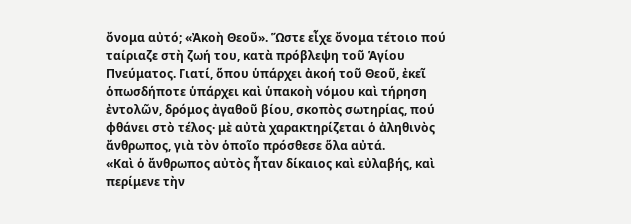ὄνομα αὐτό; «Ἀκοὴ Θεοῦ». Ὥστε εἶχε ὄνομα τέτοιο πού ταίριαζε στὴ ζωή του, κατὰ πρόβλεψη τοῦ Ἁγίου Πνεύματος. Γιατί, ὅπου ὑπάρχει ἀκοή τοῦ Θεοῦ, ἐκεῖ ὁπωσδήποτε ὑπάρχει καὶ ὑπακοὴ νόμου καὶ τήρηση ἐντολῶν, δρόμος ἀγαθοῦ βίου, σκοπὸς σωτηρίας, πού φθάνει στὸ τέλος· μὲ αὐτὰ χαρακτηρίζεται ὁ ἀληθινὸς ἄνθρωπος, γιὰ τὸν ὁποῖο πρόσθεσε ὅλα αὐτά.
«Καὶ ὁ ἄνθρωπος αὐτὸς ἦταν δίκαιος καὶ εὐλαβής, καὶ περίμενε τὴν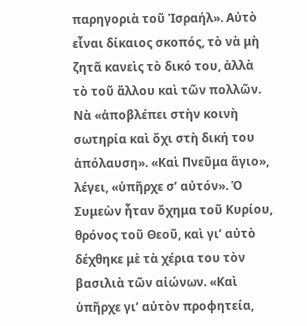παρηγοριὰ τοῦ Ἰσραήλ». Αὐτὸ εἶναι δίκαιος σκοπός, τὸ νὰ μὴ ζητᾶ κανεὶς τὸ δικό του, ἀλλὰ τὸ τοῦ ἄλλου καὶ τῶν πολλῶν. Νὰ «ἀποβλέπει στὴν κοινὴ σωτηρία καὶ ὄχι στὴ δική του ἀπόλαυση». «Καὶ Πνεῦμα ἅγιο», λέγει, «ὑπῆρχε σʼ αὐτόν». Ὁ Συμεὼν ἦταν ὄχημα τοῦ Κυρίου, θρόνος τοῦ Θεοῦ, καὶ γι’ αὐτὸ δέχθηκε μὲ τὰ χέρια του τὸν βασιλιὰ τῶν αἰώνων. «Καὶ ὑπῆρχε γι’ αὐτὸν προφητεία,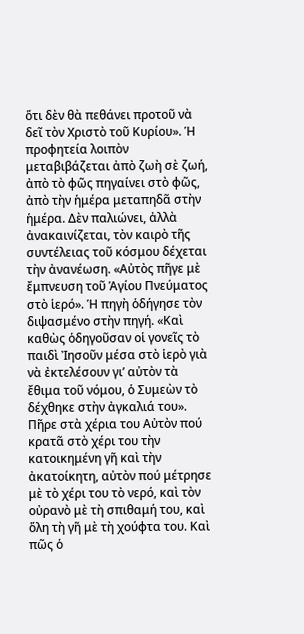ὅτι δὲν θὰ πεθάνει προτοῦ νὰ δεῖ τὸν Χριστὸ τοῦ Κυρίου». Ἡ προφητεία λοιπὸν μεταβιβάζεται ἀπὸ ζωὴ σὲ ζωή, ἀπὸ τὸ φῶς πηγαίνει στὸ φῶς, ἀπὸ τὴν ἡμέρα μεταπηδᾶ στὴν ἡμέρα. Δὲν παλιώνει, ἀλλὰ ἀνακαινίζεται, τὸν καιρὸ τῆς συντέλειας τοῦ κόσμου δέχεται τὴν ἀνανέωση. «Αὐτὸς πῆγε μὲ ἔμπνευση τοῦ Ἁγίου Πνεύματος στὸ ἱερό». Ἡ πηγὴ ὁδήγησε τὸν διψασμένο στὴν πηγή. «Καὶ καθὼς ὁδηγοῦσαν οἱ γονεῖς τὸ παιδὶ Ἰησοῦν μέσα στὸ ἱερὸ γιὰ νὰ ἐκτελέσουν γι’ αὐτὸν τὰ ἔθιμα τοῦ νόμου, ὁ Συμεὼν τὸ δέχθηκε στὴν ἀγκαλιά του». Πῆρε στὰ χέρια του Αὐτὸν πού κρατᾶ στὸ χέρι του τὴν κατοικημένη γῆ καὶ τὴν ἀκατοίκητη, αὐτὸν πού μέτρησε μὲ τὸ χέρι του τὸ νερό, καὶ τὸν οὐρανὸ μὲ τὴ σπιθαμή του, καὶ ὅλη τὴ γῆ μὲ τὴ χούφτα του. Καὶ πῶς ὁ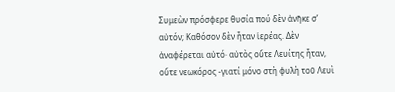Συμεὼν πρόσφερε θυσία πού δὲν ἀνῆκε σʼ αὐτόν; Καθόσον δὲν ἦταν ἱερέας. Δὲν ἀναφέρεται αὐτό· αὐτὸς οὔτε Λευίτης ἦταν, οὔτε νεωκόρος -γιατί μόνο στὴ φυλὴ τοῦ Λευὶ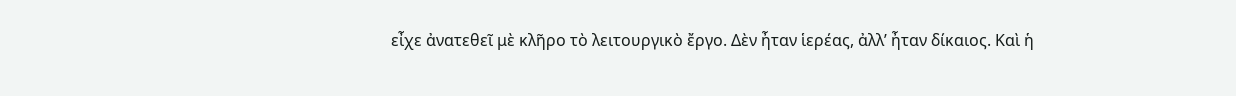εἶχε ἀνατεθεῖ μὲ κλῆρο τὸ λειτουργικὸ ἔργο. Δὲν ἦταν ἱερέας, ἀλλ’ ἦταν δίκαιος. Καὶ ἡ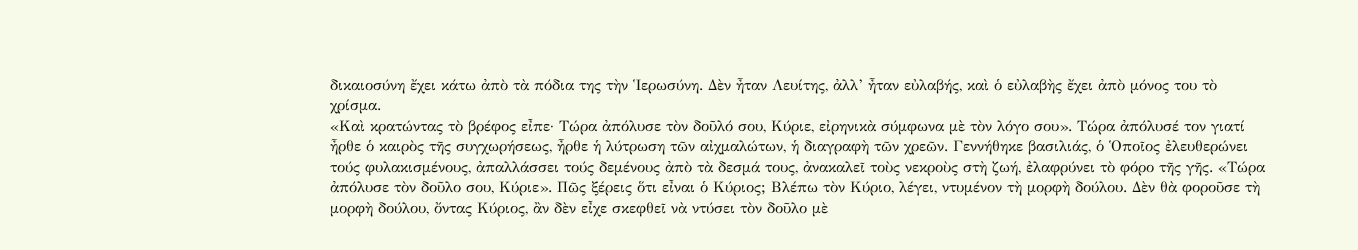δικαιοσύνη ἔχει κάτω ἀπὸ τὰ πόδια της τὴν Ἱερωσύνη. Δὲν ἦταν Λευίτης, ἀλλ’ ἦταν εὐλαβής, καὶ ὁ εὐλαβὴς ἔχει ἀπὸ μόνος του τὸ χρίσμα.
«Καὶ κρατώντας τὸ βρέφος εἶπε· Τώρα ἀπόλυσε τὸν δοῦλό σου, Κύριε, εἰρηνικὰ σύμφωνα μὲ τὸν λόγο σου». Τώρα ἀπόλυσέ τον γιατί ἦρθε ὁ καιρὸς τῆς συγχωρήσεως, ἦρθε ἡ λύτρωση τῶν αἰχμαλώτων, ἡ διαγραφὴ τῶν χρεῶν. Γεννήθηκε βασιλιάς, ὁ Ὁποῖος ἐλευθερώνει τούς φυλακισμένους, ἀπαλλάσσει τούς δεμένους ἀπὸ τὰ δεσμά τους, ἀνακαλεῖ τοὺς νεκροὺς στὴ ζωή, ἐλαφρύνει τὸ φόρο τῆς γῆς. «Τώρα ἀπόλυσε τὸν δοῦλο σου, Κύριε». Πῶς ξέρεις ὅτι εἶναι ὁ Κύριος; Βλέπω τὸν Κύριο, λέγει, ντυμένον τὴ μορφὴ δούλου. Δὲν θὰ φοροῦσε τὴ μορφὴ δούλου, ὄντας Κύριος, ἂν δὲν εἶχε σκεφθεῖ νὰ ντύσει τὸν δοῦλο μὲ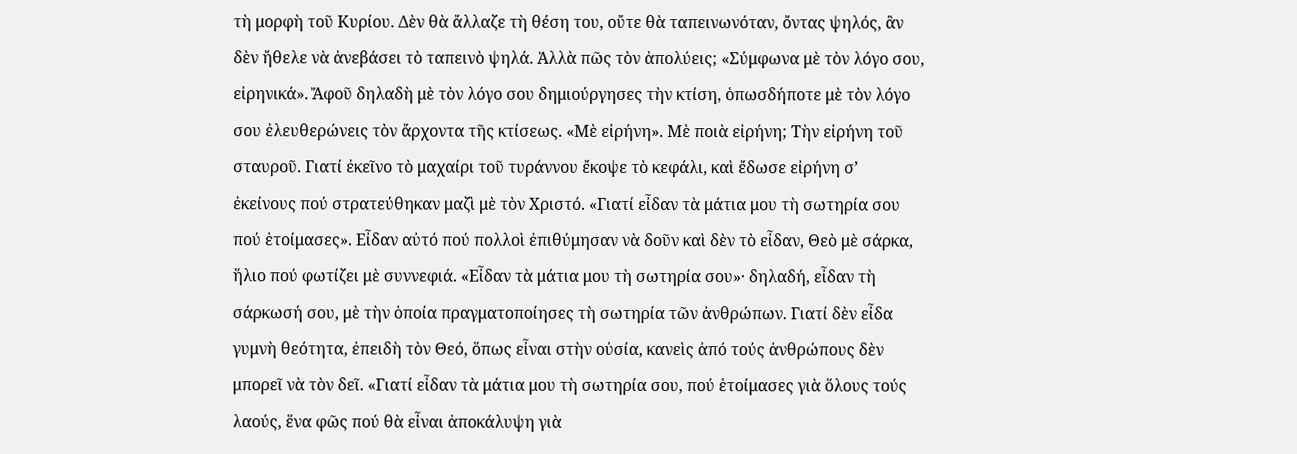τὴ μορφὴ τοῦ Κυρίου. Δὲν θὰ ἄλλαζε τὴ θέση του, οὔτε θὰ ταπεινωνόταν, ὄντας ψηλός, ἂν δὲν ἤθελε νὰ ἀνεβάσει τὸ ταπεινὸ ψηλά. Ἀλλὰ πῶς τὸν ἀπολύεις; «Σύμφωνα μὲ τὸν λόγο σου, εἰρηνικά». Ἄφοῦ δηλαδὴ μὲ τὸν λόγο σου δημιούργησες τὴν κτίση, ὁπωσδήποτε μὲ τὸν λόγο σου ἐλευθερώνεις τὸν ἄρχοντα τῆς κτίσεως. «Μὲ εἰρήνη». Μὲ ποιὰ εἰρήνη; Τὴν εἰρήνη τοῦ σταυροῦ. Γιατί ἐκεῖνο τὸ μαχαίρι τοῦ τυράννου ἔκοψε τὸ κεφάλι, καὶ ἔδωσε εἰρήνη σʼ ἐκείνους πού στρατεύθηκαν μαζὶ μὲ τὸν Χριστό. «Γιατί εἶδαν τὰ μάτια μου τὴ σωτηρία σου πού ἑτοίμασες». Εἶδαν αὐτό πού πολλοὶ ἐπιθύμησαν νὰ δοῦν καὶ δὲν τὸ εἶδαν, Θεὸ μὲ σάρκα, ἥλιο πού φωτίζει μὲ συννεφιά. «Εἶδαν τὰ μάτια μου τὴ σωτηρία σου»· δηλαδή, εἶδαν τὴ σάρκωσή σου, μὲ τὴν ὁποία πραγματοποίησες τὴ σωτηρία τῶν ἀνθρώπων. Γιατί δὲν εἶδα γυμνὴ θεότητα, ἐπειδὴ τὸν Θεό, ὅπως εἶναι στὴν οὐσία, κανεὶς ἀπό τούς ἀνθρώπους δὲν μπορεῖ νὰ τὸν δεῖ. «Γιατί εἶδαν τὰ μάτια μου τὴ σωτηρία σου, πού ἑτοίμασες γιὰ ὅλους τούς λαούς, ἕνα φῶς πού θὰ εἶναι ἀποκάλυψη γιὰ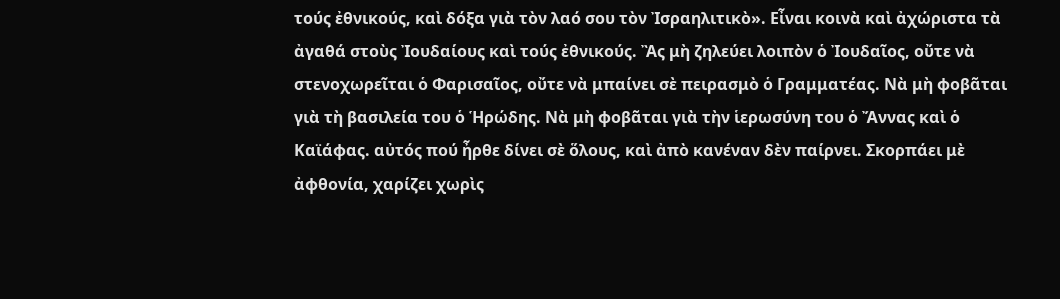τούς ἐθνικούς, καὶ δόξα γιὰ τὸν λαό σου τὸν Ἰσραηλιτικὸ». Εἶναι κοινὰ καὶ ἀχώριστα τὰ ἀγαθά στοὺς Ἰουδαίους καὶ τούς ἐθνικούς. Ἂς μὴ ζηλεύει λοιπὸν ὁ Ἰουδαῖος, οὔτε νὰ στενοχωρεῖται ὁ Φαρισαῖος, οὔτε νὰ μπαίνει σὲ πειρασμὸ ὁ Γραμματέας. Νὰ μὴ φοβᾶται γιὰ τὴ βασιλεία του ὁ Ἡρώδης. Νὰ μὴ φοβᾶται γιὰ τὴν ἱερωσύνη του ὁ Ἄννας καὶ ὁ Καϊάφας. αὐτός πού ἦρθε δίνει σὲ ὅλους, καὶ ἀπὸ κανέναν δὲν παίρνει. Σκορπάει μὲ ἀφθονία, χαρίζει χωρὶς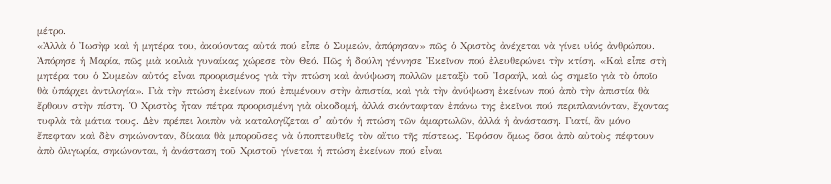μέτρο.
«Ἀλλὰ ὁ Ἰωσὴφ καὶ ἡ μητέρα του, ἀκούοντας αὐτά πού εἶπε ὁ Συμεών, ἀπόρησαν» πῶς ὁ Χριστὸς ἀνέχεται νὰ γίνει υἱός ἀνθρώπου. Ἀπόρησε ἡ Μαρία, πῶς μιὰ κοιλιὰ γυναίκας χώρεσε τὸν Θεό. Πῶς ἡ δούλη γέννησε Ἐκεῖνον πού ἐλευθερώνει τὴν κτίση. «Καὶ εἶπε στὴ μητέρα του ὁ Συμεὼν αὐτός εἶναι προορισμένος γιὰ τὴν πτώση καὶ ἀνύψωση πολλῶν μεταξὺ τοῦ Ἰσραήλ, καὶ ὡς σημεῖο γιὰ τὸ ὁποῖο θὰ ὑπάρχει ἀντιλογία». Γιὰ τὴν πτώση ἐκείνων πού ἐπιμένουν στὴν ἀπιστία, καὶ γιὰ τὴν ἀνύψωση ἐκείνων πού ἀπὸ τὴν ἀπιστία θὰ ἔρθουν στὴν πίστη. Ὁ Χριστὸς ἦταν πέτρα προορισμένη γιὰ οἰκοδομή, ἀλλά σκόνταφταν ἐπάνω της ἐκεῖνοι πού περιπλανιόνταν, ἔχοντας τυφλὰ τὰ μάτια τους. Δὲν πρέπει λοιπὸν νὰ καταλογίζεται σʼ αὐτόν ἡ πτώση τῶν ἁμαρτωλῶν, ἀλλά ἡ ἀνάσταση. Γιατί, ἂν μόνο ἔπεφταν καὶ δὲν σηκώνονταν, δίκαια θὰ μποροῦσες νὰ ὑποπτευθεῖς τὸν αἴτιο τῆς πίστεως. Ἐφόσον ὅμως ὅσοι ἀπὸ αὐτοὺς πέφτουν ἀπὸ ὀλιγωρία, σηκώνονται, ἡ ἀνάσταση τοῦ Χριστοῦ γίνεται ἡ πτώση ἐκείνων πού εἶναι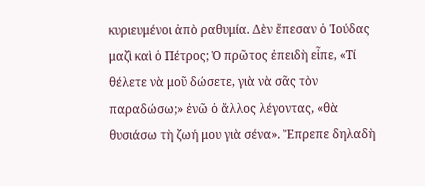κυριευμένοι ἀπὸ ραθυμία. Δὲν ἔπεσαν ὁ Ἰούδας μαζὶ καὶ ὁ Πέτρος; Ὁ πρῶτος ἐπειδὴ εἶπε, «Τί θέλετε νὰ μοῦ δώσετε, γιὰ νὰ σᾶς τὸν παραδώσω;» ἐνῶ ὁ ἄλλος λέγοντας, «θὰ θυσιάσω τὴ ζωή μου γιὰ σένα». Ἔπρεπε δηλαδὴ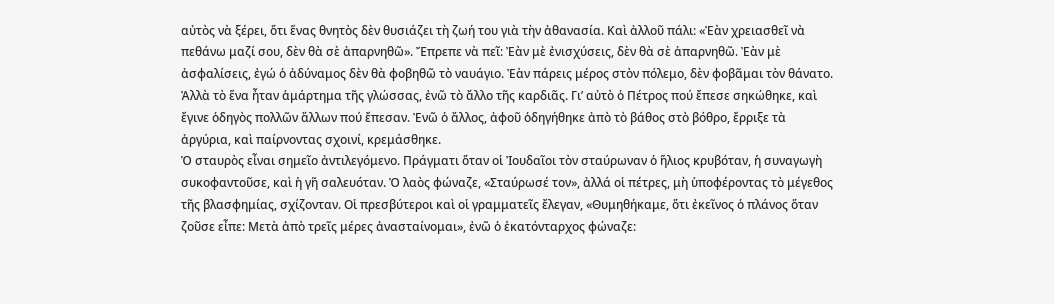αὐτὸς νὰ ξέρει, ὅτι ἕνας θνητὸς δὲν θυσιάζει τὴ ζωή του γιὰ τὴν ἀθανασία. Καὶ ἀλλοῦ πάλι: «Ἐὰν χρειασθεῖ νὰ πεθάνω μαζί σου, δὲν θὰ σὲ ἀπαρνηθῶ». Ἔπρεπε νὰ πεῖ: Ἐὰν μὲ ἐνισχύσεις, δὲν θὰ σὲ ἀπαρνηθῶ. Ἐὰν μὲ ἀσφαλίσεις, ἐγώ ὁ ἀδύναμος δὲν θὰ φοβηθῶ τὸ ναυάγιο. Ἐὰν πάρεις μέρος στὸν πόλεμο, δὲν φοβᾶμαι τὸν θάνατο. Ἀλλὰ τὸ ἕνα ἦταν ἁμάρτημα τῆς γλώσσας, ἐνῶ τὸ ἄλλο τῆς καρδιᾶς. Γι’ αὐτὸ ὁ Πέτρος πού ἔπεσε σηκώθηκε, καὶ ἔγινε ὁδηγὸς πολλῶν ἄλλων πού ἔπεσαν. Ἐνῶ ὁ ἄλλος, ἀφοῦ ὁδηγήθηκε ἀπὸ τὸ βάθος στὸ βόθρο, ἔρριξε τὰ ἀργύρια, καὶ παίρνοντας σχοινί, κρεμάσθηκε.
Ὁ σταυρὸς εἶναι σημεῖο ἀντιλεγόμενο. Πράγματι ὅταν οἱ Ἰουδαῖοι τὸν σταύρωναν ὁ ἥλιος κρυβόταν, ἡ συναγωγὴ συκοφαντοῦσε, καὶ ἡ γῆ σαλευόταν. Ὁ λαὸς φώναζε, «Σταύρωσέ τον», ἀλλά οἱ πέτρες, μὴ ὑποφέροντας τὸ μέγεθος τῆς βλασφημίας, σχίζονταν. Οἱ πρεσβύτεροι καὶ οἱ γραμματεῖς ἔλεγαν, «Θυμηθήκαμε, ὅτι ἐκεῖνος ὁ πλάνος ὅταν ζοῦσε εἶπε: Μετὰ ἀπὸ τρεῖς μέρες ἀνασταίνομαι», ἐνῶ ὁ ἑκατόνταρχος φώναζε: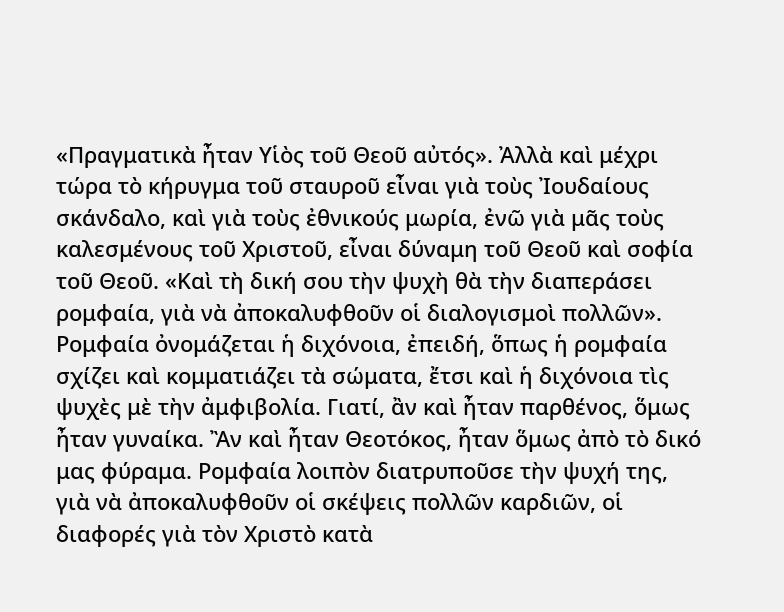«Πραγματικὰ ἦταν Υἱὸς τοῦ Θεοῦ αὐτός». Ἀλλὰ καὶ μέχρι τώρα τὸ κήρυγμα τοῦ σταυροῦ εἶναι γιὰ τοὺς Ἰουδαίους σκάνδαλο, καὶ γιὰ τοὺς ἐθνικούς μωρία, ἐνῶ γιὰ μᾶς τοὺς καλεσμένους τοῦ Χριστοῦ, εἶναι δύναμη τοῦ Θεοῦ καὶ σοφία τοῦ Θεοῦ. «Καὶ τὴ δική σου τὴν ψυχὴ θὰ τὴν διαπεράσει ρομφαία, γιὰ νὰ ἀποκαλυφθοῦν οἱ διαλογισμοὶ πολλῶν». Ρομφαία ὀνομάζεται ἡ διχόνοια, ἐπειδή, ὅπως ἡ ρομφαία σχίζει καὶ κομματιάζει τὰ σώματα, ἔτσι καὶ ἡ διχόνοια τὶς ψυχὲς μὲ τὴν ἀμφιβολία. Γιατί, ἂν καὶ ἦταν παρθένος, ὅμως ἦταν γυναίκα. Ἂν καὶ ἦταν Θεοτόκος, ἦταν ὅμως ἀπὸ τὸ δικό μας φύραμα. Ρομφαία λοιπὸν διατρυποῦσε τὴν ψυχή της, γιὰ νὰ ἀποκαλυφθοῦν οἱ σκέψεις πολλῶν καρδιῶν, οἱ διαφορές γιὰ τὸν Χριστὸ κατὰ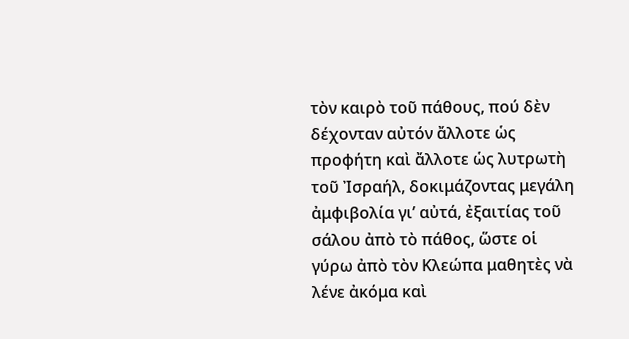τὸν καιρὸ τοῦ πάθους, πού δὲν δέχονταν αὐτόν ἄλλοτε ὡς προφήτη καὶ ἄλλοτε ὡς λυτρωτὴ τοῦ Ἰσραήλ, δοκιμάζοντας μεγάλη ἀμφιβολία γι’ αὐτά, ἐξαιτίας τοῦ σάλου ἀπὸ τὸ πάθος, ὥστε οἱ γύρω ἀπὸ τὸν Κλεώπα μαθητὲς νὰ λένε ἀκόμα καὶ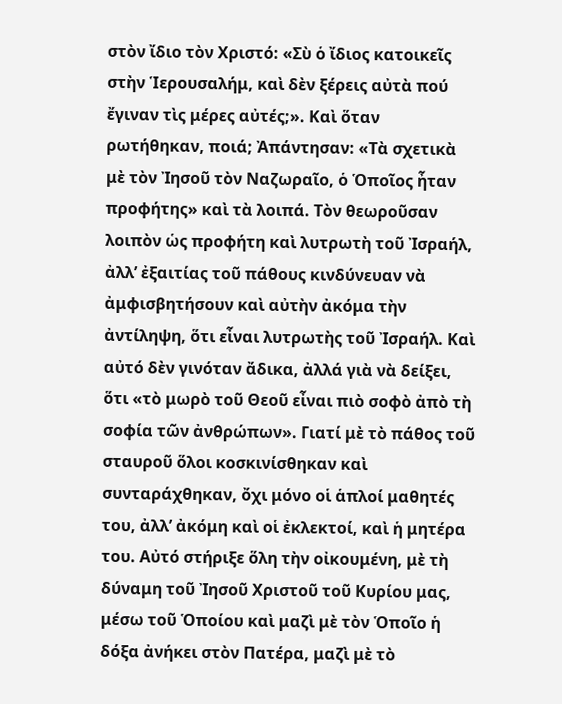στὸν ἴδιο τὸν Χριστό: «Σὺ ὁ ἴδιος κατοικεῖς στὴν Ἱερουσαλήμ, καὶ δὲν ξέρεις αὐτὰ πού ἔγιναν τὶς μέρες αὐτές;». Καὶ ὅταν ρωτήθηκαν, ποιά; Ἀπάντησαν: «Τὰ σχετικὰ μὲ τὸν Ἰησοῦ τὸν Ναζωραῖο, ὁ Ὁποῖος ἦταν προφήτης» καὶ τὰ λοιπά. Τὸν θεωροῦσαν λοιπὸν ὡς προφήτη καὶ λυτρωτὴ τοῦ Ἰσραήλ, ἀλλ’ ἐξαιτίας τοῦ πάθους κινδύνευαν νὰ ἀμφισβητήσουν καὶ αὐτὴν ἀκόμα τὴν ἀντίληψη, ὅτι εἶναι λυτρωτὴς τοῦ Ἰσραήλ. Καὶ αὐτό δὲν γινόταν ἄδικα, ἀλλά γιὰ νὰ δείξει, ὅτι «τὸ μωρὸ τοῦ Θεοῦ εἶναι πιὸ σοφὸ ἀπὸ τὴ σοφία τῶν ἀνθρώπων». Γιατί μὲ τὸ πάθος τοῦ σταυροῦ ὅλοι κοσκινίσθηκαν καὶ συνταράχθηκαν, ὄχι μόνο οἱ ἁπλοί μαθητές του, ἀλλ’ ἀκόμη καὶ οἱ ἐκλεκτοί, καὶ ἡ μητέρα του. Αὐτό στήριξε ὅλη τὴν οἰκουμένη, μὲ τὴ δύναμη τοῦ Ἰησοῦ Χριστοῦ τοῦ Κυρίου μας, μέσω τοῦ Ὁποίου καὶ μαζὶ μὲ τὸν Ὁποῖο ἡ δόξα ἀνήκει στὸν Πατέρα, μαζὶ μὲ τὸ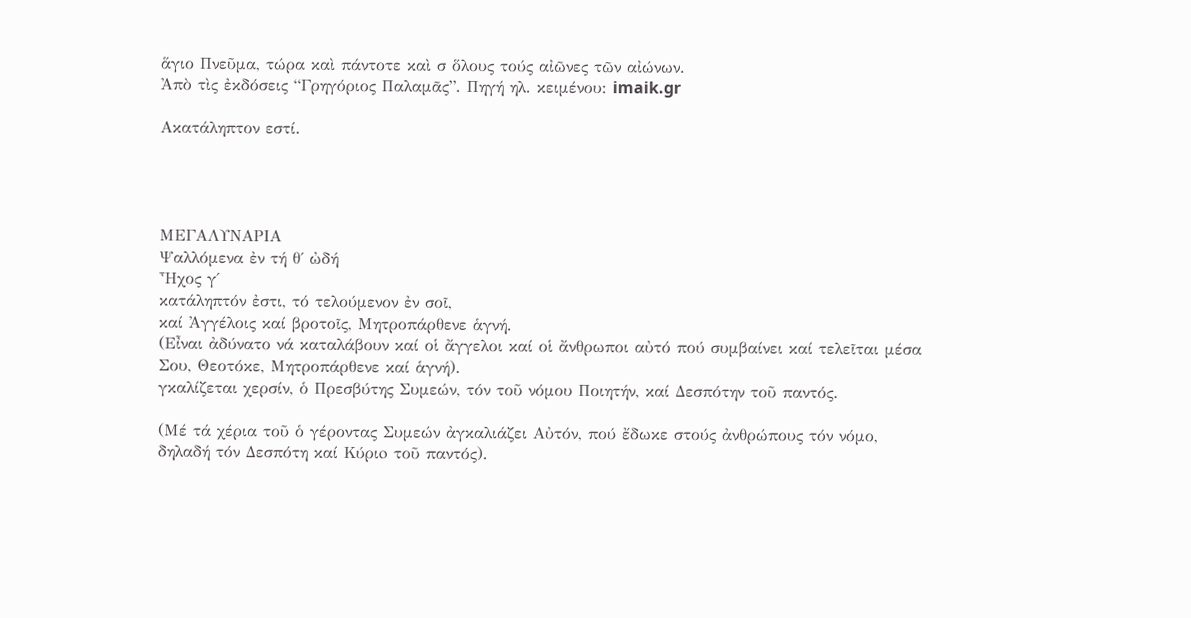ἅγιο Πνεῦμα, τώρα καὶ πάντοτε καὶ σ ὅλους τούς αἰῶνες τῶν αἰώνων.
Ἀπὸ τὶς ἐκδόσεις “Γρηγόριος Παλαμᾶς”. Πηγή ηλ. κειμένου: imaik.gr

Ακατάληπτον εστί.




ΜΕΓΑΛΥΝΑΡΙΑ
Ψαλλόμενα ἐν τή θ΄ ὠδή
Ἦχος γ΄
κατάληπτόν ἐστι, τό τελούμενον ἐν σοῖ,
καί Ἀγγέλοις καί βροτοῖς, Μητροπάρθενε ἁγνή.
(Εἶναι ἀδύνατο νά καταλάβουν καί οἱ ἄγγελοι καί οἱ ἄνθρωποι αὐτό πού συμβαίνει καί τελεῖται μέσα Σου, Θεοτόκε, Μητροπάρθενε καί ἁγνή).
γκαλίζεται χερσίν, ὁ Πρεσβύτης Συμεών, τόν τοῦ νόμου Ποιητήν, καί Δεσπότην τοῦ παντός.

(Μέ τά χέρια τοῦ ὁ γέροντας Συμεών ἀγκαλιάζει Αὐτόν, πού ἔδωκε στούς ἀνθρώπους τόν νόμο, δηλαδή τόν Δεσπότη καί Κύριo τοῦ παντός).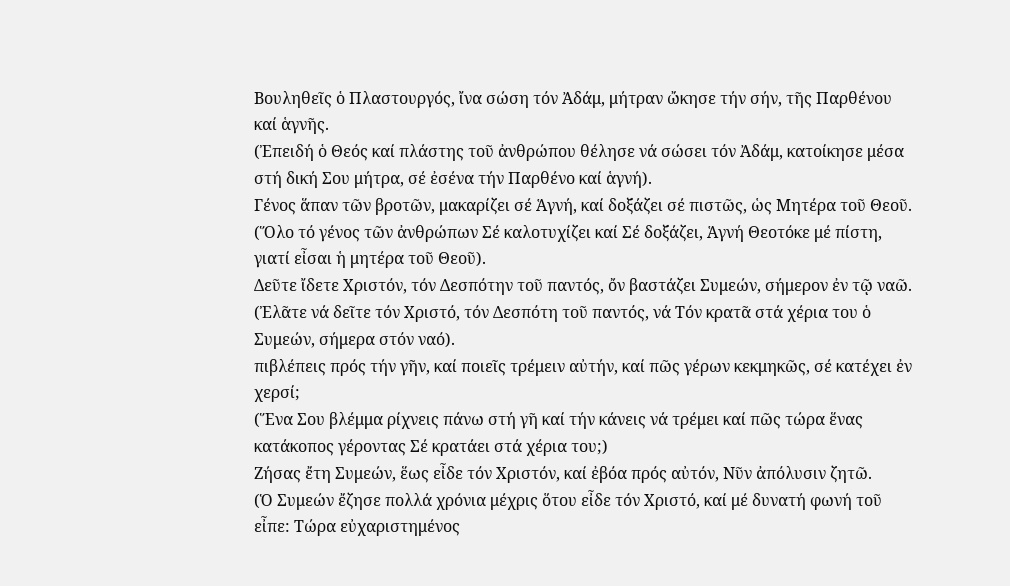Βουληθεῖς ὁ Πλαστουργός, ἴνα σώση τόν Ἀδάμ, μήτραν ὤκησε τήν σήν, τῆς Παρθένου καί ἁγνῆς.
(Ἐπειδή ὁ Θεός καί πλάστης τοῦ ἀνθρώπου θέλησε νά σώσει τόν Ἀδάμ, κατοίκησε μέσα στή δική Σου μήτρα, σέ ἐσένα τήν Παρθένο καί ἁγνή).
Γένος ἅπαν τῶν βροτῶν, μακαρίζει σέ Ἁγνή, καί δοξάζει σέ πιστῶς, ὡς Μητέρα τοῦ Θεοῦ.
(Ὅλο τό γένος τῶν ἀνθρώπων Σέ καλοτυχίζει καί Σέ δοξάζει, Ἁγνή Θεοτόκε μέ πίστη, γιατί εἶσαι ἡ μητέρα τοῦ Θεοῦ).
Δεῦτε ἴδετε Χριστόν, τόν Δεσπότην τοῦ παντός, ὄν βαστάζει Συμεών, σήμερον ἐν τῷ ναῶ.
(Ἐλᾶτε νά δεῖτε τόν Χριστό, τόν Δεσπότη τοῦ παντός, νά Τόν κρατᾶ στά χέρια του ὁ Συμεών, σήμερα στόν ναό).
πιβλέπεις πρός τήν γῆν, καί ποιεῖς τρέμειν αὐτήν, καί πῶς γέρων κεκμηκῶς, σέ κατέχει ἐν χερσί;
(Ἕνα Σου βλέμμα ρίχνεις πάνω στή γῆ καί τήν κάνεις νά τρέμει καί πῶς τώρα ἕνας κατάκοπος γέροντας Σέ κρατάει στά χέρια του;)
Ζήσας ἔτη Συμεών, ἕως εἶδε τόν Χριστόν, καί ἐβόα πρός αὐτόν, Νῦν ἀπόλυσιν ζητῶ.
(Ὁ Συμεών ἔζησε πολλά χρόνια μέχρις ὅτου εἶδε τόν Χριστό, καί μέ δυνατή φωνή τοῦ εἶπε: Τώρα εὐχαριστημένος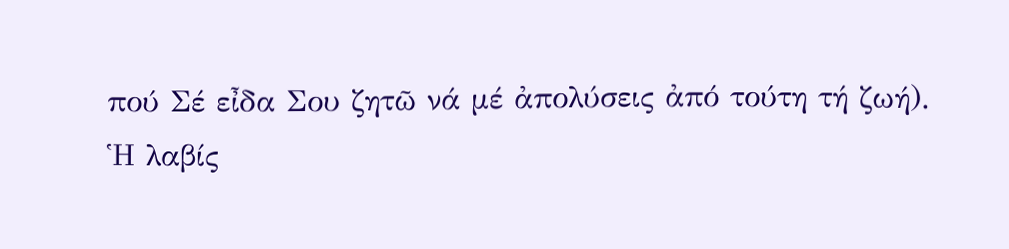πού Σέ εἶδα Σου ζητῶ νά μέ ἀπολύσεις ἀπό τούτη τή ζωή).
Ἡ λαβίς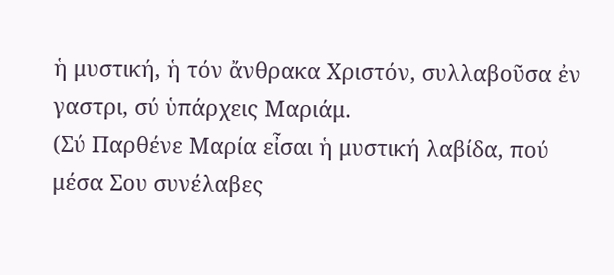ἡ μυστική, ἡ τόν ἄνθρακα Χριστόν, συλλαβοῦσα ἐν γαστρι, σύ ὑπάρχεις Μαριάμ.
(Σύ Παρθένε Μαρία εἶσαι ἡ μυστική λαβίδα, πού μέσα Σου συνέλαβες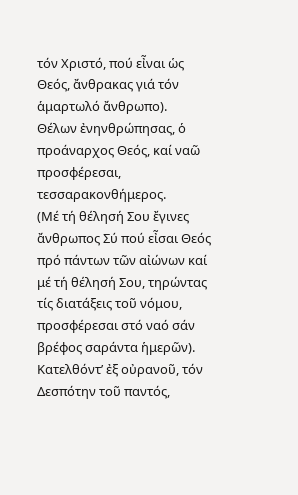τόν Χριστό, πού εἶναι ὡς Θεός, ἄνθρακας γιά τόν ἁμαρτωλό ἄνθρωπο).
Θέλων ἐνηνθρώπησας, ὁ προάναρχος Θεός, καί ναῶ προσφέρεσαι, τεσσαρακονθήμερος.
(Μέ τή θέλησή Σου ἔγινες ἄνθρωπος Σύ πού εἶσαι Θεός πρό πάντων τῶν αἰώνων καί μέ τή θέλησή Σου, τηρώντας τίς διατάξεις τοῦ νόμου, προσφέρεσαι στό ναό σάν βρέφος σαράντα ἡμερῶν).
Κατελθόντ’ ἐξ οὐρανοῦ, τόν Δεσπότην τοῦ παντός,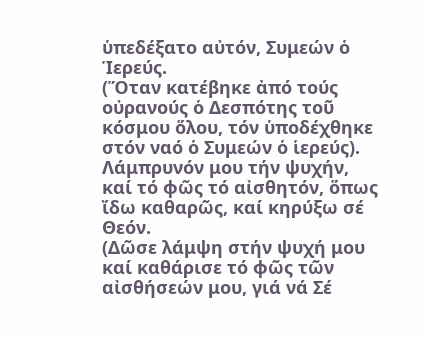ὑπεδέξατο αὐτόν, Συμεών ὁ Ἱερεύς.
(Ὅταν κατέβηκε ἀπό τούς οὐρανούς ὁ Δεσπότης τοῦ κόσμου ὅλου, τόν ὑποδέχθηκε στόν ναό ὁ Συμεών ὁ ἱερεύς).
Λάμπρυνόν μου τήν ψυχήν, καί τό φῶς τό αἰσθητόν, ὅπως ἴδω καθαρῶς, καί κηρύξω σέ Θεόν.
(Δῶσε λάμψη στήν ψυχή μου καί καθάρισε τό φῶς τῶν αἰσθήσεών μου, γιά νά Σέ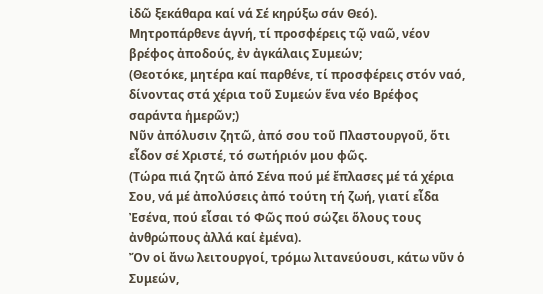ἰδῶ ξεκάθαρα καί νά Σέ κηρύξω σάν Θεό).
Μητροπάρθενε ἁγνή, τί προσφέρεις τῷ ναῶ, νέον βρέφος ἀποδούς, ἐν ἀγκάλαις Συμεών;
(Θεοτόκε, μητέρα καί παρθένε, τί προσφέρεις στόν ναό, δίνοντας στά χέρια τοῦ Συμεών ἕνα νέο Βρέφος σαράντα ἡμερῶν;)
Νῦν ἀπόλυσιν ζητῶ, ἀπό σου τοῦ Πλαστουργοῦ, ὅτι εἶδον σέ Χριστέ, τό σωτήριόν μου φῶς.
(Τώρα πιά ζητῶ ἀπό Σένα πού μέ ἔπλασες μέ τά χέρια Σου, νά μέ ἀπολύσεις ἀπό τούτη τή ζωή, γιατί εἶδα Ἐσένα, πού εἶσαι τό Φῶς πού σώζει ὅλους τους ἀνθρώπους ἀλλά καί ἐμένα).
Ὄν οἱ ἄνω λειτουργοί, τρόμω λιτανεύουσι, κάτω νῦν ὁ Συμεών,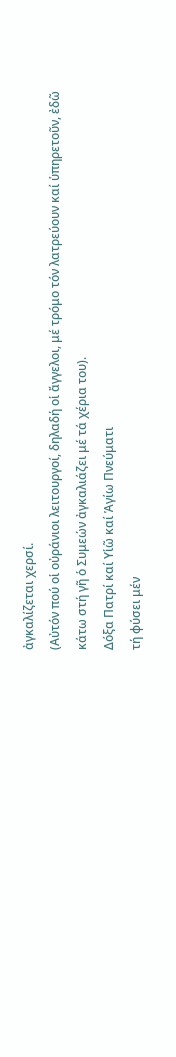ἀγκαλίζεται χερσί.
(Αὐτόν πού οἱ οὐράνιοι λειτουργοί, δηλαδή οἱ ἄγγελοι, μέ τρόμο τόν λατρεύουν καί ὑπηρετοῦν, ἐδῶ κάτω στή γῆ ὁ Συμεών ἀγκαλιάζει μέ τά χέρια του).
Δόξα Πατρί καί Υἱῶ καί Ἁγίω Πνεύματι
τή φύσει μέν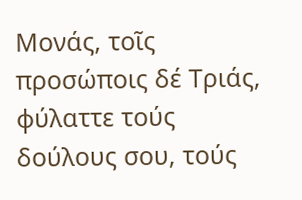Μονάς, τοῖς προσώποις δέ Τριάς, φύλαττε τούς δούλους σου, τούς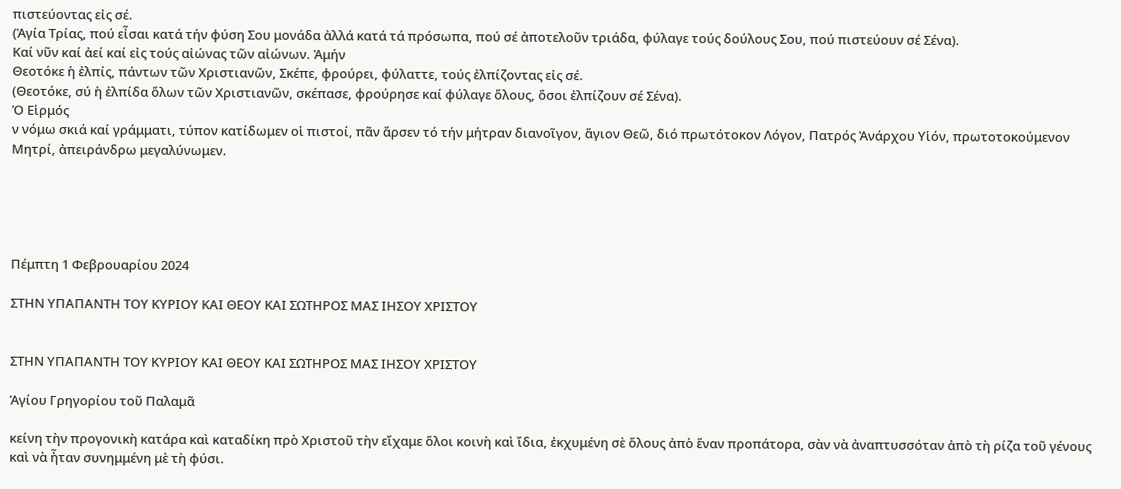πιστεύοντας εἰς σέ.
(Ἁγία Τρίας, πού εἶσαι κατά τήν φύση Σου μονάδα ἀλλά κατά τά πρόσωπα, πού σέ ἀποτελοῦν τριάδα, φύλαγε τούς δούλους Σου, πού πιστεύουν σέ Σένα).
Καί νῦν καί ἀεί καί εἰς τούς αἰώνας τῶν αἰώνων. Ἀμήν
Θεοτόκε ἡ ἐλπίς, πάντων τῶν Χριστιανῶν, Σκέπε, φρούρει, φύλαττε, τούς ἐλπίζοντας εἰς σέ.
(Θεοτόκε, σύ ἡ ἐλπίδα ὅλων τῶν Χριστιανῶν, σκέπασε, φρούρησε καί φύλαγε ὅλους, ὅσοι ἐλπίζουν σέ Σένα).
Ὁ Εἱρμός
ν νόμω σκιά καί γράμματι, τύπον κατίδωμεν οἱ πιστοί, πᾶν ἄρσεν τό τήν μήτραν διανοῖγον, ἅγιον Θεῶ, διό πρωτότοκον Λόγον, Πατρός Ἀνάρχου Υἱόν, πρωτοτοκούμενον Μητρί, ἀπειράνδρω μεγαλύνωμεν.





Πέμπτη 1 Φεβρουαρίου 2024

ΣΤΗΝ ΥΠΑΠΑΝΤΗ ΤΟΥ ΚΥΡΙΟΥ ΚΑΙ ΘΕΟΥ ΚΑΙ ΣΩΤΗΡΟΣ ΜΑΣ ΙΗΣΟΥ ΧΡΙΣΤΟΥ


ΣΤΗΝ ΥΠΑΠΑΝΤΗ ΤΟΥ ΚΥΡΙΟΥ ΚΑΙ ΘΕΟΥ ΚΑΙ ΣΩΤΗΡΟΣ ΜΑΣ ΙΗΣΟΥ ΧΡΙΣΤΟΥ

Ἁγίου Γρηγορίου τοῦ Παλαμᾶ

κείνη τὴν προγονικὴ κατάρα καὶ καταδίκη πρὸ Χριστοῦ τὴν εἴχαμε ὅλοι κοινὴ καὶ ἴδια, ἐκχυμένη σὲ ὅλους ἀπὸ ἕναν προπάτορα, σὰν νὰ ἀναπτυσσόταν ἀπὸ τὴ ρίζα τοῦ γένους καὶ νὰ ἦταν συνημμένη μὲ τὴ φύσι.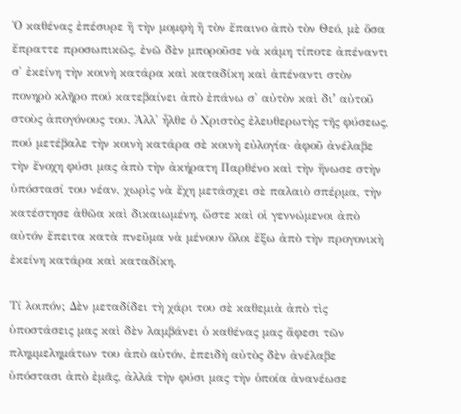Ὁ καθένας ἐπέσυρε ἢ τὴν μομφὴ ἢ τὸν ἔπαινο ἀπὸ τὸν Θεό, μὲ ὅσα ἔπραττε προσωπικῶς, ἐνῶ δὲν μποροῦσε νὰ κάμη τίποτε ἀπέναντι σ' ἐκείνη τὴν κοινὴ κατάρα καὶ καταδίκη καὶ ἀπέναντι στὸν πονηρὸ κλῆρο πού κατεβαίνει ἀπὸ ἐπάνω σ' αὐτὸν καὶ διʼ αὐτοῦ στοὺς ἀπογόνους του. Ἀλλ' ἦλθε ὁ Χριστὸς ἐλευθερωτὴς τῆς φύσεως, πού μετέβαλε τὴν κοινὴ κατάρα σὲ κοινὴ εὐλογία· ἀφοῦ ἀνέλαβε τὴν ἔνοχη φύσι μας ἀπὸ τὴν ἀκήρατη Παρθένο καὶ τὴν ἥνωσε στὴν ὑπόστασί του νέαν, χωρὶς νὰ ἔχη μετάσχει σὲ παλαιὸ σπέρμα, τὴν κατέστησε ἀθῶα καὶ δικαιωμένη, ὥστε καὶ οἱ γεννώμενοι ἀπὸ αὐτόν ἔπειτα κατὰ πνεῦμα νὰ μένουν ὅλοι ἔξω ἀπὸ τὴν προγονικὴ ἐκείνη κατάρα καὶ καταδίκη.

Τί λοιπόν; Δὲν μεταδίδει τὴ χάρι του σὲ καθεμιὰ ἀπὸ τὶς ὑποστάσεις μας καὶ δὲν λαμβάνει ὁ καθένας μας ἄφεσι τῶν πλημμελημάτων του ἀπὸ αὐτόν, ἐπειδὴ αὐτὸς δὲν ἀνέλαβε ὑπόστασι ἀπὸ ἐμᾶς, ἀλλά τὴν φύσι μας τὴν ὁποία ἀνανέωσε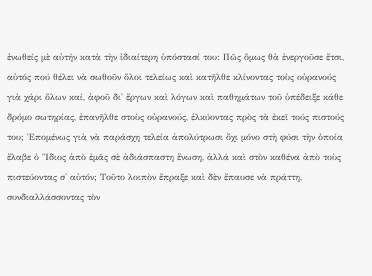ἑνωθείς μὲ αὐτήν κατὰ τὴν ἰδιαίτερη ὑπόστασί του: Πῶς ὅμως θὰ ἐνεργοῦσε ἔτσι, αὐτός πού θέλει νὰ σωθοῦν ὅλοι τελείως καὶ κατῆλθε κλίνοντας τοὺς οὐρανούς γιὰ χάρι ὅλων καί, ἀφοῦ δι' ἔργων καὶ λόγων καὶ παθημάτων τοῦ ὑπέδειξε κάθε δρόμο σωτηρίας, ἐπανῆλθε στοὺς οὐρανούς, ἑλκύοντας πρὸς τὰ ἐκεῖ τούς πιστούς του; Ἑπομένως γιὰ νὰ παράσχη τελεία ἀπολύτρωσι ὄχι μόνο στὴ φύσι τὴν ὁποία ἔλαβε ὁ Ἴδιος ἀπὸ ἐμᾶς σὲ ἀδιάσπαστη ἕνωση, ἀλλά καὶ στὸν καθένα ἀπὸ τοὺς πιστεύοντας σ' αὐτόν; Τοῦτο λοιπὸν ἔπραξε καὶ δὲν ἔπαυσε νὰ πράττη, συνδιαλλάσσοντας τὸν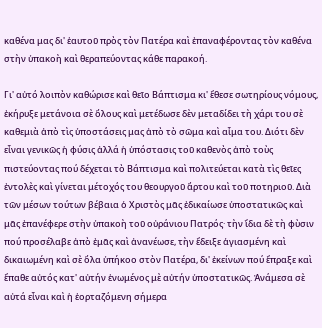καθένα μας δι' ἑαυτοῦ πρὸς τὸν Πατέρα καὶ ἐπαναφέροντας τὸν καθένα στὴν ὑπακοὴ καὶ θεραπεύοντας κάθε παρακοή.

Γι' αὐτό λοιπὸν καθώρισε καὶ θεῖο Βάπτισμα κι' ἔθεσε σωτηρίους νόμους, ἐκήρυξε μετάνοια σὲ ὅλους καὶ μετέδωσε δὲν μεταδίδει τὴ χάρι του σὲ καθεμιὰ ἀπὸ τὶς ὑποστάσεις μας ἀπὸ τὸ σῶμα καὶ αἷμα του. Διότι δὲν εἶναι γενικῶς ἡ φύσις ἀλλά ἡ ὑπόστασις τοῦ καθενὸς ἀπὸ τοὺς πιστεύοντας πού δέχεται τὸ Βάπτισμα καὶ πολιτεύεται κατὰ τὶς θεῖες ἐντολὲς καὶ γίνεται μέτοχός του θεουργοῦ ἄρτου καὶ τοῦ ποτηριοῦ. Διὰ τῶν μέσων τούτων βέβαια ὁ Χριστὸς μᾶς ἐδικαίωσε ὑποστατικῶς καὶ μᾶς ἐπανέφερε στὴν ὑπακοὴ τοῦ οὐράνιου Πατρός· τὴν ἴδια δὲ τὴ φὺσιν πού προσέλαβε ἀπὸ ἐμᾶς καὶ ἀνανέωσε, τὴν ἔδειξε ἁγιασμένη καὶ δικαιωμένη καὶ σὲ ὅλα ὑπήκοο στὸν Πατέρα, δι' ἐκείνων πού ἔπραξε καὶ ἔπαθε αὐτός κατ' αὐτήν ἑνωμένος μὲ αὐτήν ὑποστατικῶς. Ἀνάμεσα σὲ αὐτά εἶναι καὶ ἡ ἑορταζόμενη σήμερα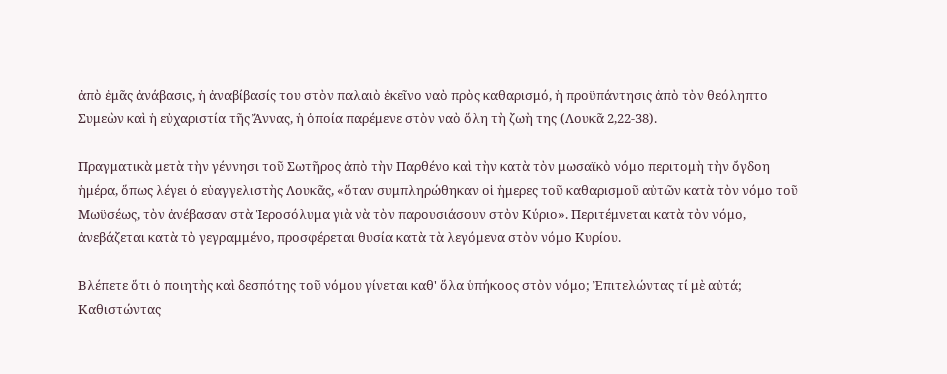ἀπὸ ἐμᾶς ἀνάβασις, ἡ ἀναβίβασίς του στὸν παλαιὸ ἐκεῖνο ναὸ πρὸς καθαρισμό, ἡ προϋπάντησις ἀπὸ τὸν θεόληπτο Συμεὼν καὶ ἡ εὐχαριστία τῆς Ἄννας, ἡ ὁποία παρέμενε στὸν ναὸ ὅλη τὴ ζωὴ της (Λουκᾶ 2,22-38).

Πραγματικὰ μετὰ τὴν γέννησι τοῦ Σωτῆρος ἀπὸ τὴν Παρθένο καὶ τὴν κατὰ τὸν μωσαϊκὸ νόμο περιτομὴ τὴν ὄγδοη ἡμέρα, ὅπως λέγει ὁ εὐαγγελιστὴς Λουκᾶς, «ὅταν συμπληρώθηκαν οἱ ἡμερες τοῦ καθαρισμοῦ αὐτῶν κατὰ τὸν νόμο τοῦ Μωϋσέως, τὸν ἀνέβασαν στὰ Ἱεροσόλυμα γιὰ νὰ τὸν παρουσιάσουν στὸν Κύριο». Περιτέμνεται κατὰ τὸν νόμο, ἀνεβάζεται κατὰ τὸ γεγραμμένο, προσφέρεται θυσία κατὰ τὰ λεγόμενα στὸν νόμο Κυρίου.

Βλέπετε ὅτι ὁ ποιητὴς καὶ δεσπότης τοῦ νόμου γίνεται καθ' ὅλα ὑπήκοος στὸν νόμο; Ἐπιτελώντας τί μὲ αὐτά; Καθιστώντας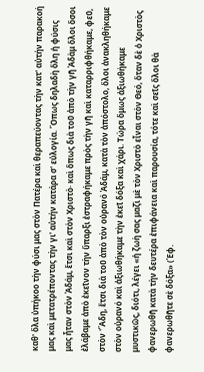καθ' ὅλα ὑπήκοο τὴν φύσι μας στὸν Πατέρα καὶ θεραπεύοντας τὴν κατ' αὐτήν παρακοή μας καὶ μετατρέποντας τὴν γι' αὐτήν κατάρα σ' εὐλογία. Ὅπως δηλαδὴ ὅλη ἡ φύσις μας ἦταν στὸν Ἀδάμ, ἔτσι καὶ στὸν Χριστὸ· καὶ ὅπως διὰ τοῦ ἀπὸ τὴν γῆ Ἀδὰμ ὅλοι ὅσοι ἐλάβαμε ἀπὸ ἐκεῖνον τὴν ὕπαρξι ἐστραφήκαμε πρὸς τὴν γῆ καὶ καταρριφθήκαμε, φεῦ, στὸν 'Ἅδη, ἔτσι διὰ τοῦ ἀπὸ τὸν οὐρανό Ἀδάμ, κατὰ τὸν ἀπόστολο, ὅλοι ἀνακληθήκαμε στὸν οὐρανό καὶ ἀξιωθήκαμε τὴν ἐκεῖ δόξα καὶ χάρι. Τώρα ὅμως ἀξιωθήκαμε μυστικῶς, διότι, λέγει «ἡ ζωὴ σας μαζὶ μὲ τὸν Χριστὸ εἶναι στὸν Θεό, ὅταν δὲ ὁ Χριστὸς φανερωθῆ κατὰ τὴν δευτέρα ἐπιφάνεια καὶ παρουσία, τότε καὶ σεῖς ὅλοι θὰ φανερωθῆτε σὲ δόξα» (Ἐφ.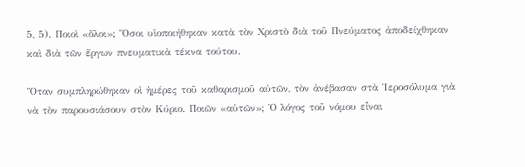5, 5). Ποιοὶ «ὅλοι»; Ὅσοι υἱοποιήθηκαν κατὰ τὸν Χριστὸ διὰ τοῦ Πνεύματος ἀποδείχθηκαν καὶ διὰ τῶν ἔργων πνευματικὰ τέκνα τούτου.

Ὅταν συμπληρώθηκαν οἱ ἡμέρες τοῦ καθαρισμοῦ αὐτῶν, τὸν ἀνέβασαν στὰ Ἱεροσόλυμα γιὰ νὰ τὸν παρουσιάσουν στὸν Κύριο. Ποιῶν «αὐτῶν»; Ὁ λόγος τοῦ νόμου εἶναι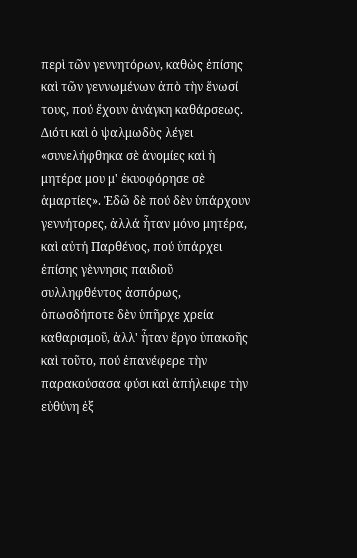περὶ τῶν γεννητόρων, καθὼς ἐπίσης καὶ τῶν γεννωμένων ἀπὸ τὴν ἕνωσί τους, πού ἔχουν ἀνάγκη καθάρσεως. Διότι καὶ ὁ ψαλμωδὸς λέγει «συνελήφθηκα σὲ ἀνομίες καὶ ἡ μητέρα μου μ' ἐκυοφόρησε σὲ ἁμαρτίες». Ἐδῶ δὲ πού δὲν ὑπάρχουν γεννήτορες, ἀλλά ἦταν μόνο μητέρα, καὶ αὐτή Παρθένος, πού ὑπάρχει ἐπίσης γὲννησις παιδιοῦ συλληφθέντος ἀσπόρως, ὁπωσδήποτε δὲν ὑπῆρχε χρεία καθαρισμοῦ, ἀλλ' ἦταν ἔργο ὑπακοῆς καὶ τοῦτο, πού ἐπανέφερε τὴν παρακούσασα φύσι καὶ ἀπήλειφε τὴν εὐθύνη ἐξ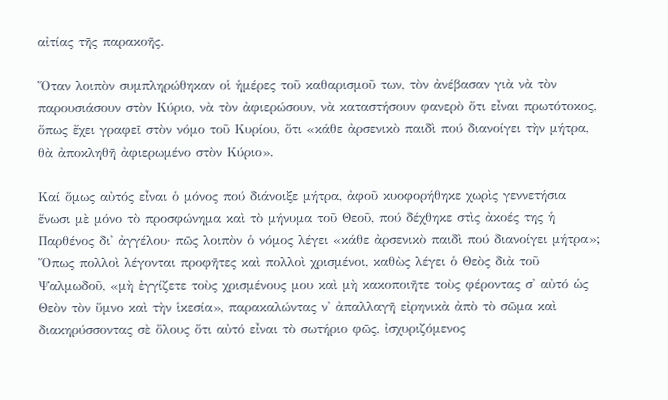αἰτίας τῆς παρακοῆς.

Ὅταν λοιπὸν συμπληρώθηκαν οἱ ἡμέρες τοῦ καθαρισμοῦ των, τὸν ἀνέβασαν γιὰ νὰ τὸν παρουσιάσουν στὸν Κύριο, νὰ τὸν ἀφιερώσουν, νὰ καταστήσουν φανερὸ ὅτι εἶναι πρωτότοκος, ὅπως ἔχει γραφεῖ στὸν νόμο τοῦ Κυρίου, ὅτι «κάθε ἀρσενικὸ παιδὶ πού διανοίγει τὴν μήτρα, θὰ ἀποκληθῆ ἀφιερωμένο στὸν Κύριο».

Καί ὅμως αὐτός εἶναι ὁ μόνος πού διάνοιξε μήτρα, ἀφοῦ κυοφορήθηκε χωρὶς γεννετήσια ἕνωσι μὲ μόνο τὸ προσφώνημα καὶ τὸ μήνυμα τοῦ Θεοῦ, πού δέχθηκε στὶς ἀκοές της ἡ Παρθένος δι' ἀγγέλου· πῶς λοιπὸν ὁ νόμος λέγει «κάθε ἀρσενικὸ παιδὶ πού διανοίγει μήτρα»; Ὅπως πολλοὶ λέγονται προφῆτες καὶ πολλοὶ χρισμένοι, καθὼς λέγει ὁ Θεὸς διὰ τοῦ Ψαλμωδοῦ, «μὴ ἐγγίζετε τοὺς χρισμένους μου καὶ μὴ κακοποιῆτε τοὺς φέροντας σ' αὐτό ὡς Θεὸν τὸν ὕμνο καὶ τὴν ἱκεσία», παρακαλώντας ν' ἀπαλλαγῆ εἰρηνικὰ ἀπὸ τὸ σῶμα καὶ διακηρύσσοντας σὲ ὅλους ὅτι αὐτό εἶναι τὸ σωτήριο φῶς, ἰσχυριζόμενος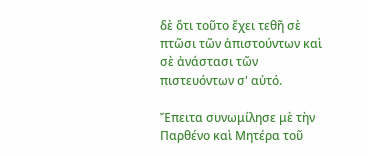δὲ ὅτι τοῦτο ἔχει τεθῆ σὲ πτῶσι τῶν ἀπιστούντων καὶ σὲ ἀνάστασι τῶν πιστευόντων σ' αὐτό.

Ἔπειτα συνωμίλησε μὲ τὴν Παρθένο καὶ Μητέρα τοῦ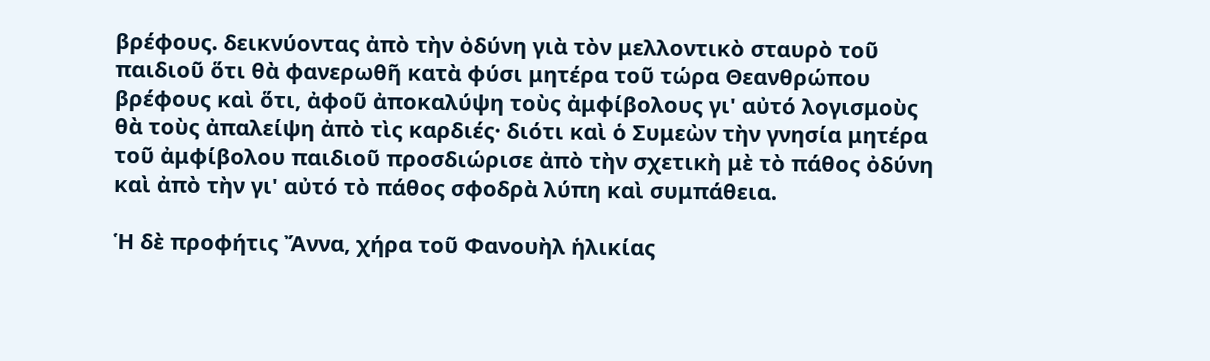βρέφους. δεικνύοντας ἀπὸ τὴν ὀδύνη γιὰ τὸν μελλοντικὸ σταυρὸ τοῦ παιδιοῦ ὅτι θὰ φανερωθῆ κατὰ φύσι μητέρα τοῦ τώρα Θεανθρώπου βρέφους καὶ ὅτι, ἀφοῦ ἀποκαλύψη τοὺς ἀμφίβολους γι' αὐτό λογισμοὺς θὰ τοὺς ἀπαλείψη ἀπὸ τὶς καρδιές· διότι καὶ ὁ Συμεὼν τὴν γνησία μητέρα τοῦ ἀμφίβολου παιδιοῦ προσδιώρισε ἀπὸ τὴν σχετικὴ μὲ τὸ πάθος ὀδύνη καὶ ἀπὸ τὴν γι' αὐτό τὸ πάθος σφοδρὰ λύπη καὶ συμπάθεια.

Ἡ δὲ προφήτις Ἄννα, χήρα τοῦ Φανουὴλ ἡλικίας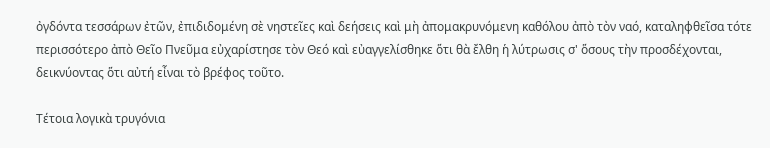ὀγδόντα τεσσάρων ἐτῶν, ἐπιδιδομένη σὲ νηστεῖες καὶ δεήσεις καὶ μὴ ἀπομακρυνόμενη καθόλου ἀπὸ τὸν ναό, καταληφθεῖσα τότε περισσότερο ἀπὸ Θεῖο Πνεῦμα εὐχαρίστησε τὸν Θεό καὶ εὐαγγελίσθηκε ὅτι θὰ ἔλθη ἡ λύτρωσις σ' ὅσους τὴν προσδέχονται, δεικνύοντας ὅτι αὐτή εἶναι τὸ βρέφος τοῦτο.

Τέτοια λογικὰ τρυγόνια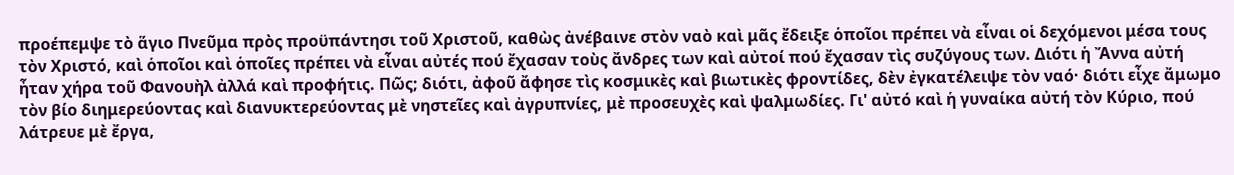προέπεμψε τὸ ἅγιο Πνεῦμα πρὸς προϋπάντησι τοῦ Χριστοῦ, καθὼς ἀνέβαινε στὸν ναὸ καὶ μᾶς ἔδειξε ὁποῖοι πρέπει νὰ εἶναι οἱ δεχόμενοι μέσα τους τὸν Χριστό, καὶ ὁποῖοι καὶ ὁποῖες πρέπει νὰ εἶναι αὐτές πού ἔχασαν τοὺς ἄνδρες των καὶ αὐτοί πού ἔχασαν τὶς συζύγους των. Διότι ἡ Ἄννα αὐτή ἦταν χήρα τοῦ Φανουὴλ ἀλλά καὶ προφήτις. Πῶς; διότι, ἀφοῦ ἄφησε τὶς κοσμικὲς καὶ βιωτικὲς φροντίδες, δὲν ἐγκατέλειψε τὸν ναό· διότι εἶχε ἄμωμο τὸν βίο διημερεύοντας καὶ διανυκτερεύοντας μὲ νηστεῖες καὶ ἀγρυπνίες, μὲ προσευχὲς καὶ ψαλμωδίες. Γι' αὐτό καὶ ἡ γυναίκα αὐτή τὸν Κύριο, πού λάτρευε μὲ ἔργα,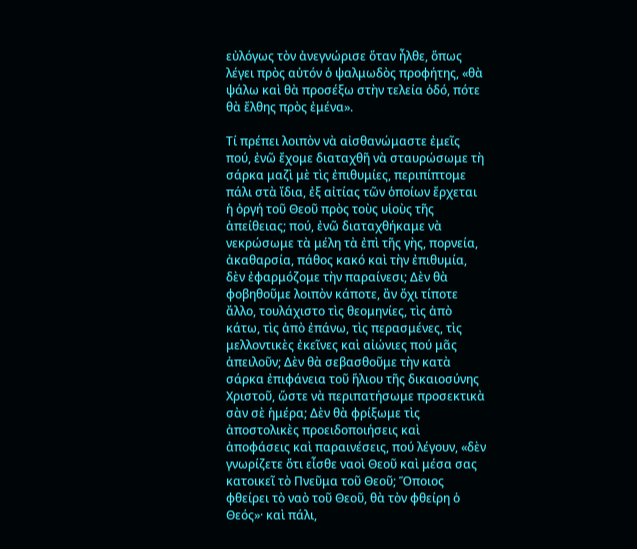εὐλόγως τὸν ἀνεγνώρισε ὅταν ἦλθε, ὅπως λέγει πρὸς αὐτόν ὁ ψαλμωδὸς προφήτης, «θὰ ψάλω καὶ θὰ προσέξω στὴν τελεία ὁδό, πότε θὰ ἔλθης πρὸς ἐμένα».

Τί πρέπει λοιπὸν νὰ αἰσθανώμαστε ἐμεῖς πού, ἐνῶ ἔχομε διαταχθῆ νὰ σταυρώσωμε τὴ σάρκα μαζὶ μὲ τὶς ἐπιθυμίες, περιπίπτομε πάλι στὰ ἴδια, ἐξ αἰτίας τῶν ὁποίων ἔρχεται ἡ ὀργή τοῦ Θεοῦ πρὸς τοὺς υἱοὺς τῆς ἀπείθειας; πού, ἐνῶ διαταχθήκαμε νὰ νεκρώσωμε τὰ μέλη τὰ ἐπὶ τῆς γὴς, πορνεία, ἀκαθαρσία, πάθος κακό καὶ τὴν ἐπιθυμία, δὲν ἐφαρμόζομε τὴν παραίνεσι; Δὲν θὰ φοβηθοῦμε λοιπὸν κάποτε, ἂν ὄχι τίποτε ἄλλο, τουλάχιστο τὶς θεομηνίες, τὶς ἀπὸ κάτω, τὶς ἀπὸ ἐπάνω, τὶς περασμένες, τὶς μελλοντικὲς ἐκεῖνες καὶ αἰώνιες πού μᾶς ἀπειλοῦν; Δὲν θὰ σεβασθοῦμε τὴν κατὰ σάρκα ἐπιφάνεια τοῦ ἥλιου τῆς δικαιοσύνης Χριστοῦ, ὥστε νὰ περιπατήσωμε προσεκτικὰ σὰν σὲ ἡμέρα; Δὲν θὰ φρίξωμε τὶς ἀποστολικὲς προειδοποιήσεις καὶ ἀποφάσεις καὶ παραινέσεις, πού λέγουν, «δὲν γνωρίζετε ὅτι εἶσθε ναοὶ Θεοῦ καὶ μέσα σας κατοικεῖ τὸ Πνεῦμα τοῦ Θεοῦ; Ὅποιος φθείρει τὸ ναὸ τοῦ Θεοῦ, θὰ τὸν φθείρη ὁ Θεός»· καὶ πάλι,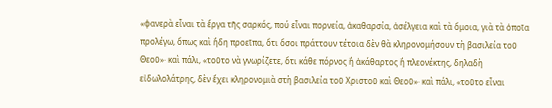«φανερὰ εἶναι τὰ ἔργα τῆς σαρκός, πού εἶναι πορνεία, ἀκαθαρσία, ἀσέλγεια καὶ τὰ ὅμοια, γιὰ τὰ ὁποῖα προλέγω, ὅπως καὶ ἤδη προεῖπα, ὅτι ὅσοι πράττουν τέτοια δὲν θὰ κληρονομήσουν τὴ βασιλεία τοῦ Θεοῦ»· καὶ πάλι, «τοῦτο νὰ γνωρίζετε, ὅτι κάθε πόρνος ἢ ἀκάθαρτος ἢ πλεονέκτης, δηλαδὴ εἰδωλολάτρης, δὲν ἔχει κληρονομιὰ στὴ βασιλεία τοῦ Χριστοῦ καὶ Θεοῦ»· καὶ πάλι, «τοῦτο εἶναι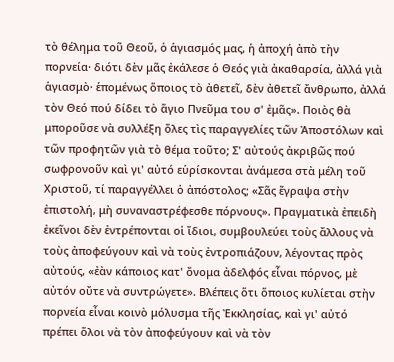τὸ θέλημα τοῦ Θεοῦ, ὁ ἁγιασμός μας, ἡ ἀποχή ἀπὸ τὴν πορνεία· διότι δὲν μᾶς ἐκάλεσε ὁ Θεός γιὰ ἀκαθαρσία, ἀλλά γιὰ ἁγιασμὸ· ἑπομένως ὅποιος τὸ ἀθετεῖ, δὲν ἀθετεῖ ἄνθρωπο, ἀλλά τὸν Θεό πού δίδει τὸ ἅγιο Πνεῦμα του σ' ἐμᾶς». Ποιὸς θὰ μποροῦσε νὰ συλλέξη ὅλες τὶς παραγγελίες τῶν Ἀποστόλων καὶ τῶν προφητῶν γιὰ τὸ θέμα τοῦτο; Σ' αὐτούς ἀκριβῶς πού σωφρονοῦν καὶ γι' αὐτό εὑρίσκονται ἀνάμεσα στὰ μέλη τοῦ Χριστοῦ, τί παραγγέλλει ὁ ἀπόστολος; «Σᾶς ἔγραψα στὴν ἐπιστολή, μὴ συναναστρέφεσθε πόρνους». Πραγματικὰ ἐπειδὴ ἐκεῖνοι δὲν ἐντρέπονται οἱ ἴδιοι, συμβουλεύει τοὺς ἄλλους νὰ τοὺς ἀποφεύγουν καὶ νὰ τοὺς ἐντροπιάζουν, λέγοντας πρὸς αὐτούς, «ἐὰν κάποιος κατ' ὄνομα ἀδελφός εἶναι πόρνος, μὲ αὐτόν οὔτε νὰ συντρώγετε». Βλέπεις ὅτι ὅποιος κυλίεται στὴν πορνεία εἶναι κοινὸ μόλυσμα τῆς Ἐκκλησίας, καὶ γι' αὐτό πρέπει ὅλοι νὰ τὸν ἀποφεύγουν καὶ νὰ τὸν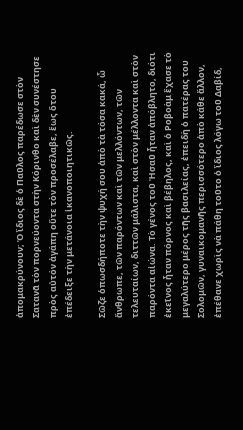ἀπομακρύνουν; Ὁ ἴδιος δὲ ὁ Παῦλος παρέδωσε στὸν Σατανᾶ τὸν πορνεύοντα στὴν Κόρινθο καὶ δὲν συνέστησε πρὸς αὐτόν ἀγάπη οὔτε τὸν προσέλαβε, ἕως ὅτου ἐπέδειξε τὴν μετάνοια ἱκανοποιητικῶς.

Σῶζε ὁπωσδήποτε τὴν ψυχή σου ἀπὸ τὰ τόσα κακά, ὦ ἄνθρωπε, τῶν παρόντων καὶ τῶν μελλόντων, τῶν τελευταίων, διττῶν μάλιστα, καὶ στὸν μέλλοντα καὶ στὸν παρόντα αἰώνα. Τὸ γένος τοῦ Ἠσαῦ ἦταν ἀπόβλητο, διότι ἐκεῖνος ἦταν πόρνος καὶ βέβηλος, καὶ ὁ Ροβοὰμ ἔχασε τὸ μεγαλύτερο μέρος τῆς βασιλείας, ἐπειδὴ ὁ πατέρας του Σολομῶν, γυναικομανῆς περισσότερο ἀπὸ κάθε ἄλλον, ἐπέθανε χωρὶς νὰ πάθη τοῦτο ὁ ἴδιος λόγω τοῦ Δαβίδ,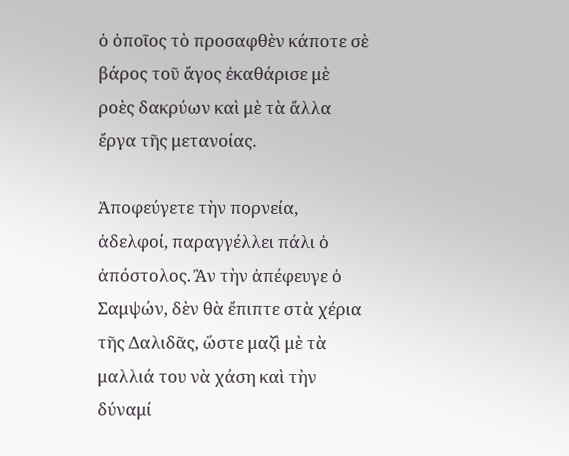ὁ ὁποῖος τὸ προσαφθὲν κάποτε σὲ βάρος τοῦ ἄγος ἐκαθάρισε μὲ ροὲς δακρύων καὶ μὲ τὰ ἄλλα ἔργα τῆς μετανοίας.

Ἀποφεύγετε τὴν πορνεία, ἀδελφοί, παραγγέλλει πάλι ὁ ἀπόστολος. Ἂν τὴν ἀπέφευγε ὁ Σαμψών, δὲν θὰ ἔπιπτε στὰ χέρια τῆς Δαλιδᾶς, ὥστε μαζὶ μὲ τὰ μαλλιά του νὰ χάση καὶ τὴν δύναμί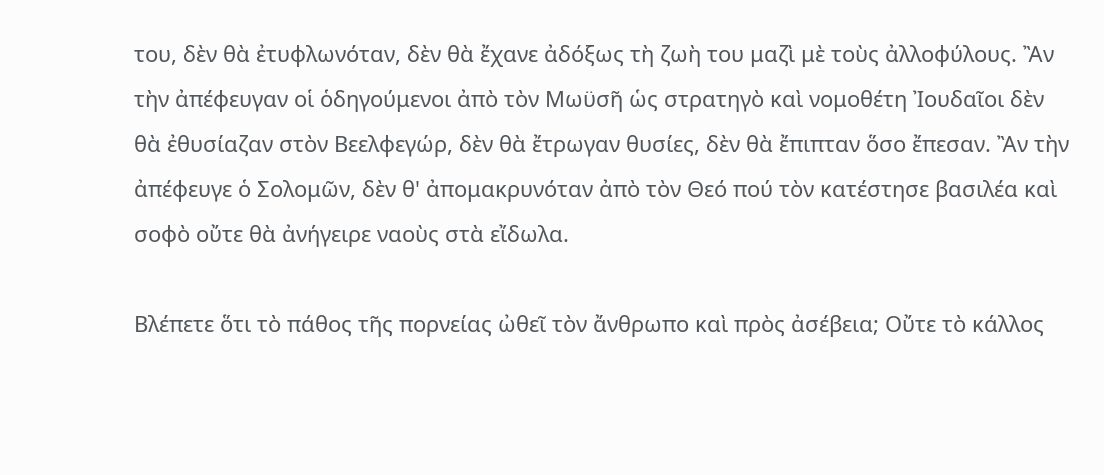του, δὲν θὰ ἐτυφλωνόταν, δὲν θὰ ἔχανε ἀδόξως τὴ ζωὴ του μαζὶ μὲ τοὺς ἀλλοφύλους. Ἂν τὴν ἀπέφευγαν οἱ ὁδηγούμενοι ἀπὸ τὸν Μωϋσῆ ὡς στρατηγὸ καὶ νομοθέτη Ἰουδαῖοι δὲν θὰ ἐθυσίαζαν στὸν Βεελφεγώρ, δὲν θὰ ἔτρωγαν θυσίες, δὲν θὰ ἔπιπταν ὅσο ἔπεσαν. Ἂν τὴν ἀπέφευγε ὁ Σολομῶν, δὲν θ' ἀπομακρυνόταν ἀπὸ τὸν Θεό πού τὸν κατέστησε βασιλέα καὶ σοφὸ οὔτε θὰ ἀνήγειρε ναοὺς στὰ εἴδωλα.

Βλέπετε ὅτι τὸ πάθος τῆς πορνείας ὠθεῖ τὸν ἄνθρωπο καὶ πρὸς ἀσέβεια; Οὔτε τὸ κάλλος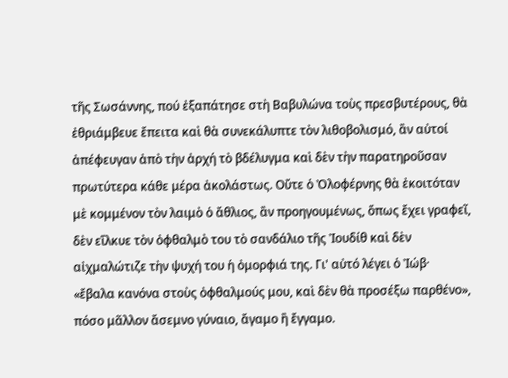τῆς Σωσάννης, πού ἐξαπάτησε στὴ Βαβυλώνα τοὺς πρεσβυτέρους, θὰ ἐθριάμβευε ἔπειτα καὶ θὰ συνεκάλυπτε τὸν λιθοβολισμό, ἂν αὐτοί ἀπέφευγαν ἀπὸ τὴν ἀρχή τὸ βδέλυγμα καὶ δὲν τὴν παρατηροῦσαν πρωτύτερα κάθε μέρα ἀκολάστως. Οὔτε ὁ Ὀλοφέρνης θὰ ἐκοιτόταν μὲ κομμένον τὸν λαιμὸ ὁ ἄθλιος, ἂν προηγουμένως, ὅπως ἔχει γραφεῖ, δὲν εἵλκυε τὸν ὀφθαλμὸ του τὸ σανδάλιο τῆς Ἰουδίθ καὶ δὲν αἰχμαλώτιζε τὴν ψυχή του ἡ ὀμορφιά της. Γι' αὐτό λέγει ὁ Ἰώβ· «ἔβαλα κανόνα στοὺς ὀφθαλμούς μου, καὶ δὲν θὰ προσέξω παρθένο», πόσο μᾶλλον ἄσεμνο γύναιο, ἄγαμο ἢ ἔγγαμο.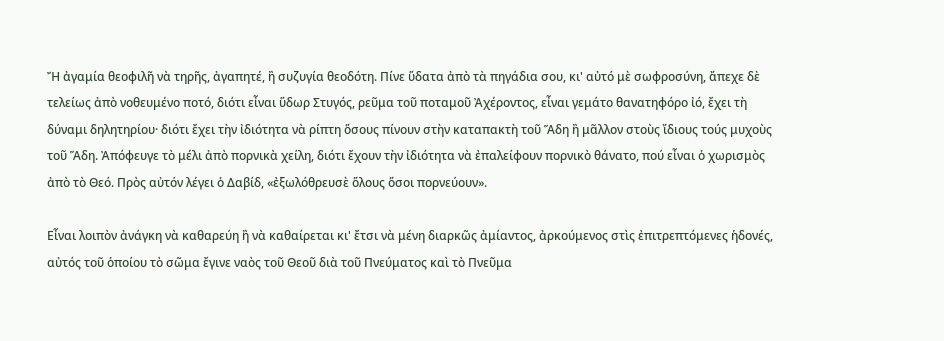Ἤ ἀγαμία θεοφιλῆ νὰ τηρῆς, ἀγαπητέ, ἢ συζυγία θεοδότη. Πίνε ὕδατα ἀπὸ τὰ πηγάδια σου, κι' αὐτό μὲ σωφροσύνη, ἄπεχε δὲ τελείως ἀπὸ νοθευμένο ποτό, διότι εἶναι ὕδωρ Στυγός, ρεῦμα τοῦ ποταμοῦ Ἀχέροντος, εἶναι γεμάτο θανατηφόρο ἰό, ἔχει τὴ δύναμι δηλητηρίου· διότι ἔχει τὴν ἰδιότητα νὰ ρίπτη ὅσους πίνουν στὴν καταπακτὴ τοῦ Ἅδη ἢ μᾶλλον στοὺς ἴδιους τούς μυχοὺς τοῦ Ἅδη. Ἀπόφευγε τὸ μέλι ἀπὸ πορνικὰ χείλη, διότι ἔχουν τὴν ἰδιότητα νὰ ἐπαλείφουν πορνικὸ θάνατο, πού εἶναι ὁ χωρισμὸς ἀπὸ τὸ Θεό. Πρὸς αὐτόν λέγει ὁ Δαβίδ, «ἐξωλόθρευσὲ ὅλους ὅσοι πορνεύουν».

Εἶναι λοιπὸν ἀνάγκη νὰ καθαρεύη ἢ νὰ καθαίρεται κι' ἔτσι νὰ μένη διαρκῶς ἀμίαντος, ἀρκούμενος στὶς ἐπιτρεπτόμενες ἡδονές, αὐτός τοῦ ὁποίου τὸ σῶμα ἔγινε ναὸς τοῦ Θεοῦ διὰ τοῦ Πνεύματος καὶ τὸ Πνεῦμα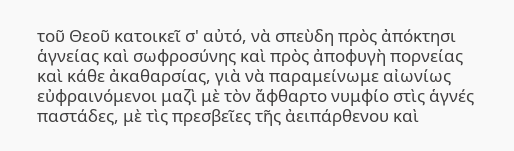τοῦ Θεοῦ κατοικεῖ σ' αὐτό, νὰ σπεὺδη πρὸς ἀπόκτησι ἁγνείας καὶ σωφροσύνης καὶ πρὸς ἀποφυγὴ πορνείας καὶ κάθε ἀκαθαρσίας, γιὰ νὰ παραμείνωμε αἰωνίως εὐφραινόμενοι μαζὶ μὲ τὸν ἄφθαρτο νυμφίο στὶς ἁγνές παστάδες, μὲ τὶς πρεσβεῖες τῆς ἀειπάρθενου καὶ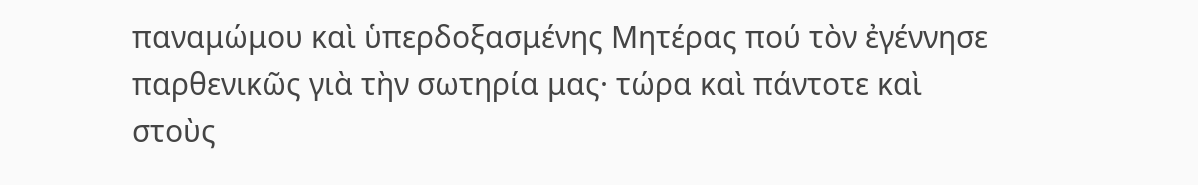παναμώμου καὶ ὑπερδοξασμένης Μητέρας πού τὸν ἐγέννησε παρθενικῶς γιὰ τὴν σωτηρία μας· τώρα καὶ πάντοτε καὶ στοὺς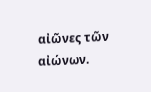αἰῶνες τῶν αἰώνων.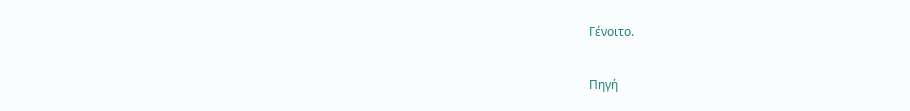Γένοιτο.

Πηγή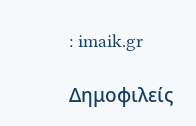: imaik.gr

Δημοφιλείς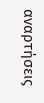αναρτήσεις